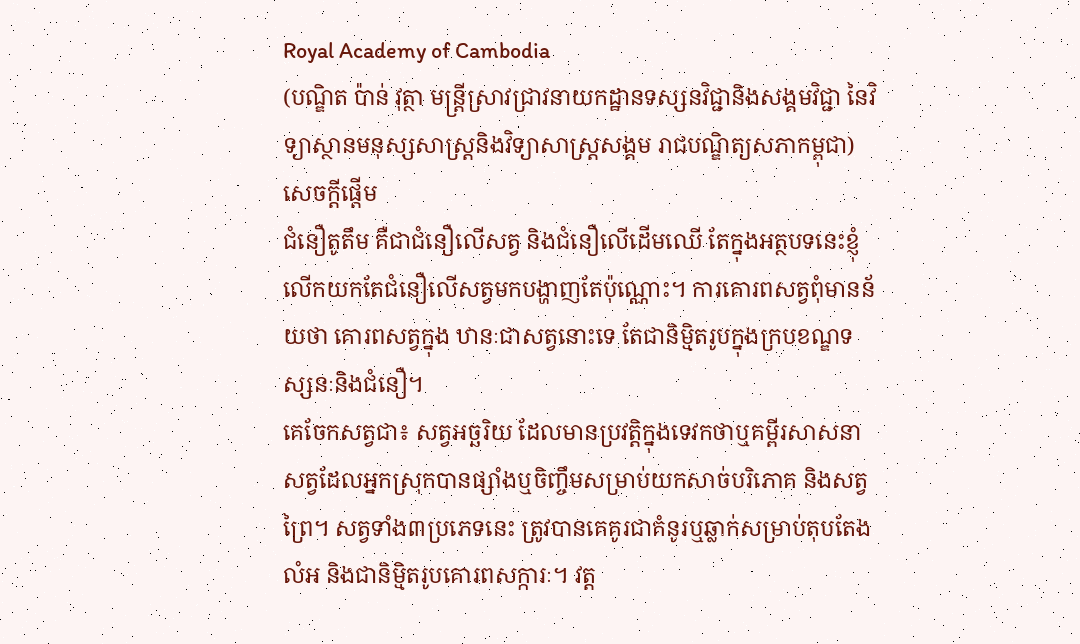Royal Academy of Cambodia
(បណ្ឌិត ប៉ាន់ វុត្ថា មន្រ្តីស្រាវជ្រាវនាយកដ្ឋានទស្សនវិជ្ជានិងសង្គមវិជ្ជា នៃវិទ្យាស្ថានមនុស្សសាស្រ្តនិងវិទ្យាសាស្រ្តសង្គម រាជបណ្ឌិត្យសភាកម្ពុជា)
សេចក្តីផ្តើម
ជំនឿតូតឹម គឺជាជំនឿលើសត្វ និងជំនឿលើដើមឈើ តែក្នុងអត្ថបទនេះខ្ញុំលើកយកតែជំនឿលើសត្វមកបង្ហាញតែប៉ុណ្ណោះ។ ការគោរពសត្វពុំមានន័យថា គោរពសត្វក្នុង ឋានៈជាសត្វនោះទេ តែជានិម្មិតរូបក្នុងក្របខណ្ឌទស្សនៈនិងជំនឿ។
គេចែកសត្វជា៖ សត្វអច្ឆរិយ ដែលមានប្រវត្តិក្នុងទេវកថាឬគម្ពីរសាសនា សត្វដែលអ្នកស្រុកបានផ្សាំងឬចិញ្ចឹមសម្រាប់យកសាច់បរិភោគ និងសត្វព្រៃ។ សត្វទាំង៣ប្រភេទនេះ ត្រូវបានគេគូរជាគំនូរឬឆ្លាក់សម្រាប់តុបតែង លំអ និងជានិម្មិតរូបគោរពសក្ការៈ។ វត្ត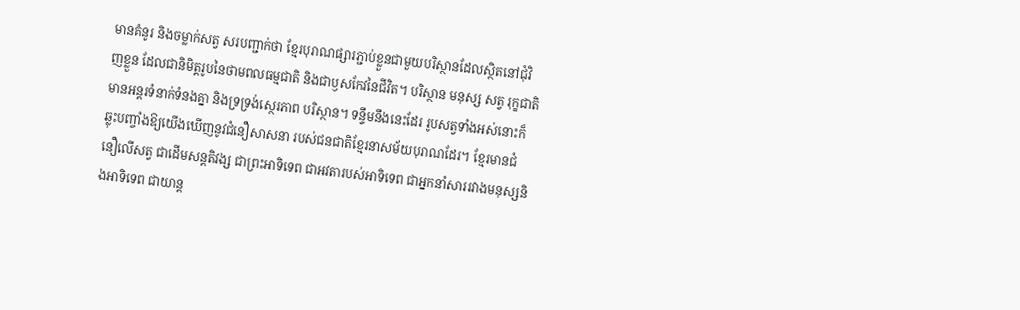មានគំនូរ និងចម្លាក់សត្វ សរបញ្ជាក់ថា ខ្មែរបុរាណផ្សារភ្ជាប់ខ្លួនជាមួយបរិស្ថានដែលស្ថិតនៅជុំវិញខ្លួន ដែលជានិមិត្តរូបនៃថាមពលធម្មជាតិ និងជាឫសកែវនៃជីវិត។ បរិស្ថាន មនុស្ស សត្វ រុក្ខជាតិ មានអន្តរទំនាក់ទំនងគ្នា និងទ្រទ្រង់ស្ថេរភាព បរិស្ថាន។ ទន្ទឹមនឹងនេះដែរ រូបសត្វទាំងអស់នោះក៏ឆ្លុះបញ្ចាំងឱ្យយើងឃើញនូវជំនឿសាសនា របស់ជនជាតិខ្មែរនាសម័យបុរាណដែរ។ ខ្មែរមានជំនឿលើសត្វ ជាដើមសន្តតិវង្ស ជាព្រះអាទិទេព ជាអវតារបស់អាទិទេព ជាអ្នកនាំសាររវាងមនុស្សនិងអាទិទេព ជាយាន្ត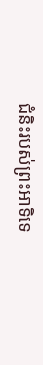ជំនិះរបស់ព្រះអាទិទេ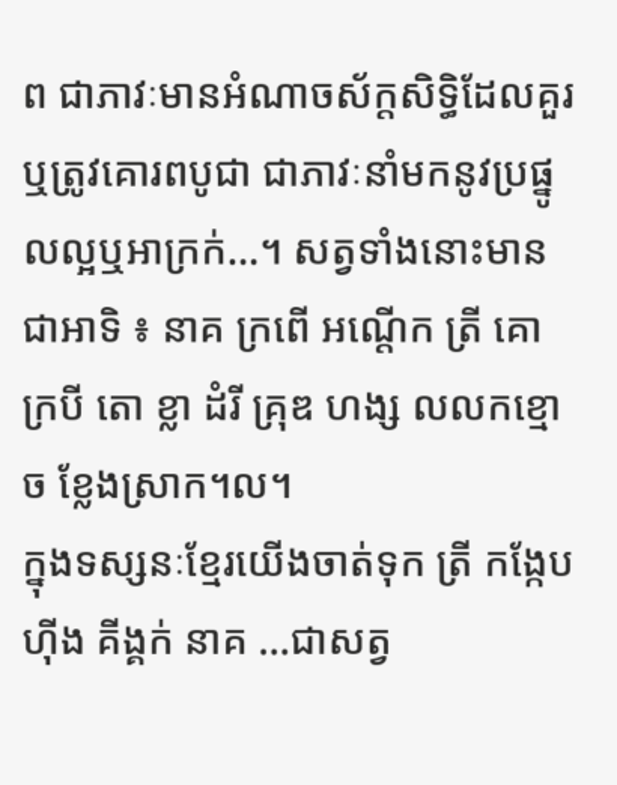ព ជាភាវៈមានអំណាចស័ក្តសិទ្ធិដែលគួរឬត្រូវគោរពបូជា ជាភាវៈនាំមកនូវប្រផ្នូលល្អឬអាក្រក់…។ សត្វទាំងនោះមានជាអាទិ ៖ នាគ ក្រពើ អណ្តើក ត្រី គោ ក្របី តោ ខ្លា ដំរី គ្រុឌ ហង្ស លលកខ្មោច ខ្លែងស្រាក។ល។
ក្នុងទស្សនៈខ្មែរយើងចាត់ទុក ត្រី កង្កែប ហ៊ីង គីង្គក់ នាគ …ជាសត្វ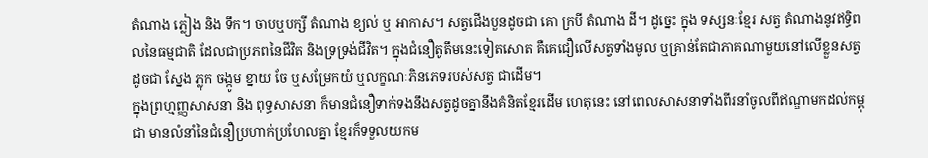តំណាង ភ្លៀង និង ទឹក។ ចាបឬបក្សី តំណាង ខ្យល់ ឬ អាកាស។ សត្វជើងបួនដូចជា គោ ក្របី តំណាង ដី។ ដូច្នេះ ក្នុង ទស្សនៈខ្មែរ សត្វ តំណាងនូវឥទ្ធិពលនៃធម្មជាតិ ដែលជាប្រភពនៃជីវិត និងទ្រទ្រង់ជីវិត។ ក្នុងជំនឿតូតឹមនេះទៀតសោត គឺគេជឿលើសត្វទាំងមូល ឬគ្រាន់តែជាភាគណាមួយនៅលើខ្លួនសត្វ ដូចជា ស្នែង ភ្លុក ចង្កូម ខ្នាយ ចែ ឬសម្រែកយំ ឬលក្ខណៈភិនភេទរបស់សត្វ ជាដើម។
ក្នុងព្រហ្មញ្ញសាសនា និង ពុទ្ធសាសនា ក៏មានជំនឿទាក់ទងនឹងសត្វដូចគ្នានឹងគំនិតខ្មែរដើម ហេតុនេះ នៅពេលសាសនាទាំងពីរនាំចូលពីឥណ្ឌាមកដល់កម្ពុជា មានលំនាំនៃជំនឿប្រហាក់ប្រហែលគ្នា ខ្មែរក៏ទទួលយកម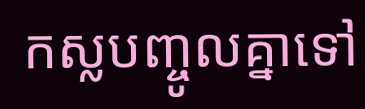កស្លបញ្ចូលគ្នាទៅ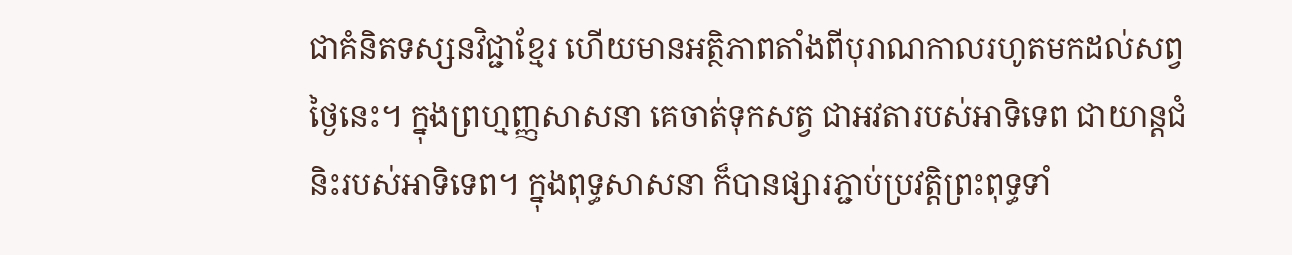ជាគំនិតទស្សនវិជ្ជាខ្មែរ ហើយមានអត្ថិភាពតាំងពីបុរាណកាលរហូតមកដល់សព្វថ្ងៃនេះ។ ក្នុងព្រហ្មញ្ញសាសនា គេចាត់ទុកសត្វ ជាអវតារបស់អាទិទេព ជាយាន្តជំនិះរបស់អាទិទេព។ ក្នុងពុទ្ធសាសនា ក៏បានផ្សារភ្ជាប់ប្រវត្តិព្រះពុទ្ធទាំ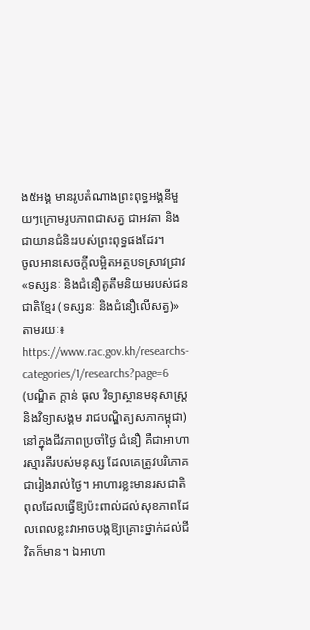ង៥អង្គ មានរូបតំណាងព្រះពុទ្ធអង្គនីមួយៗក្រោមរូបភាពជាសត្វ ជាអវតា និងជាយានជំនិះរបស់ព្រះពុទ្ធផងដែរ។
ចូលអានសេចក្ដីលម្អិតអត្ថបទស្រាវជ្រាវ «ទស្សនៈ និងជំនឿតូតឹមនិយមរបស់ជនជាតិខ្មែរ (ទស្សនៈ និងជំនឿលើសត្វ)» តាមរយៈ៖ https://www.rac.gov.kh/researchs-categories/1/researchs?page=6
(បណ្ឌិត ក្តាន់ ធុល វិទ្យាស្ថានមនុសាស្ត្រនិងវិទ្យាសង្គម រាជបណ្ឌិត្យសភាកម្ពុជា)
នៅក្នុងជីវភាពប្រចាំថ្ងៃ ជំនឿ គឺជាអាហារស្មារតីរបស់មនុស្ស ដែលគេត្រូវបរិភោគជារៀងរាល់ថ្ងៃ។ អាហារខ្លះមានរសជាតិពុលដែលធ្វើឱ្យប៉ះពាល់ដល់សុខភាពដែលពេលខ្លះវាអាចបង្កឱ្យគ្រោះថ្នាក់ដល់ជីវិតក៏មាន។ ឯអាហា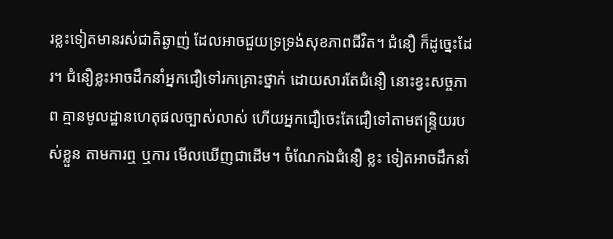រខ្លះទៀតមានរស់ជាតិឆ្ងាញ់ ដែលអាចជួយទ្រទ្រង់សុខភាពជីវិត។ ជំនឿ ក៏ដូច្នេះដែរ។ ជំនឿខ្លះអាចដឹកនាំអ្នកជឿទៅរកគ្រោះថ្នាក់ ដោយសារតែជំនឿ នោះខ្វះសច្ចភាព គ្មានមូលដ្ឋានហេតុផលច្បាស់លាស់ ហើយអ្នកជឿចេះតែជឿទៅតាមឥន្រ្ទិយរបស់ខ្លួន តាមការឮ ឬការ មើលឃើញជាដើម។ ចំណែកឯជំនឿ ខ្លះ ទៀតអាចដឹកនាំ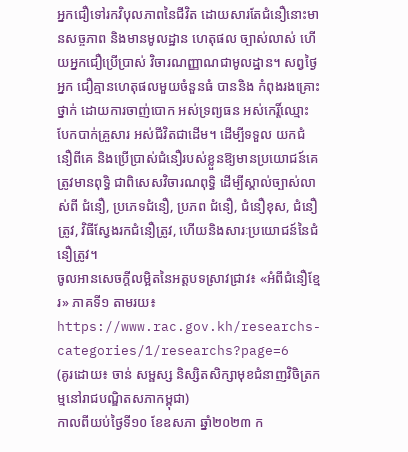អ្នកជឿទៅរកវិបុលភាពនៃជីវិត ដោយសារតែជំនឿនោះមានសច្ចភាព និងមានមូលដ្ឋាន ហេតុផល ច្បាស់លាស់ ហើយអ្នកជឿប្រើប្រាស់ វិចារណញ្ញាណជាមូលដ្ឋាន។ សព្វថ្ងៃ អ្នក ជឿគ្មានហេតុផលមួយចំនួនធំ បាននិង កំពុងរងគ្រោះថ្នាក់ ដោយការចាញ់បោក អស់ទ្រព្យធន អស់កេរ្តិ៍ឈ្មោះ បែកបាក់គ្រួសារ អស់ជីវិតជាដើម។ ដើម្បីទទួល យកជំនឿពីគេ និងប្រើប្រាស់ជំនឿរបស់ខ្លួនឱ្យមានប្រយោជន៍គេ ត្រូវមានពុទ្ធិ ជាពិសេសវិចារណពុទ្ធិ ដើម្បីស្គាល់ច្បាស់លាស់ពី ជំនឿ, ប្រភេទជំនឿ, ប្រភព ជំនឿ, ជំនឿខុស, ជំនឿត្រូវ, វិធីស្វែងរកជំនឿត្រូវ, ហើយនិងសារៈប្រយោជន៍នៃជំនឿត្រូវ។
ចូលអានសេចក្ដីលម្អិតនៃអត្តបទស្រាវជ្រាវ៖ «អំពីជំនឿខ្មែរ» ភាគទី១ តាមរយ៖ https://www.rac.gov.kh/researchs-categories/1/researchs?page=6
(គូរដោយ៖ ចាន់ សម្ផស្ស និស្សិតសិក្សាមុខជំនាញវិចិត្រកម្មនៅរាជបណ្ឌិតសភាកម្ពុជា)
កាលពីយប់ថ្ងៃទី១០ ខែឧសភា ឆ្នាំ២០២៣ ក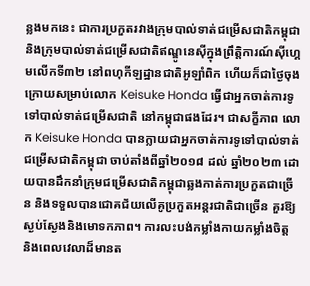ន្លងមកនេះ ជាការប្រកួតរវាងក្រុមបាល់ទាត់ជម្រើសជាតិកម្ពុជា និងក្រុមបាល់ទាត់ជម្រើសជាតិឥណ្ឌូនេស៊ីក្នុងព្រឹត្តិការណ៍ស៊ីហ្គេមលើកទី៣២ នៅពហុកីឡដ្ឋានជាតិអូឡាំពិក ហើយក៏ជាថ្ងៃចុងក្រោយសម្រាប់លោក Keisuke Honda ធ្វើជាអ្នកចាត់ការទូទៅបាល់ទាត់ជម្រើសជាតិ នៅកម្ពុជាផងដែរ។ ជាសក្ខីភាព លោក Keisuke Honda បានក្លាយជាអ្នកចាត់ការទូទៅបាល់ទាត់ជម្រើសជាតិកម្ពុជា ចាប់តាំងពីឆ្នាំ២០១៨ ដល់ ឆ្នាំ២០២៣ ដោយបានដឹកនាំក្រុមជម្រើសជាតិកម្ពុជាឆ្លងកាត់ការប្រកួតជាច្រើន និងទទួលបានជោគជ័យលើគូប្រកួតអន្តរជាតិជាច្រើន គួរឱ្យស្ងប់ស្ងែងនិងមោទកភាព។ ការលះបង់កម្លាំងកាយកម្លាំងចិត្ត និងពេលវេលាដ៏មានត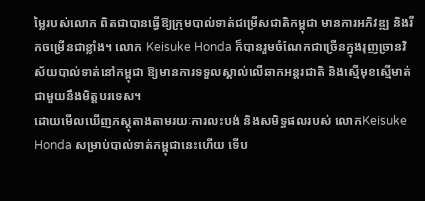ម្លៃរបស់លោក ពិតជាបានធ្វើឱ្យក្រុមបាល់ទាត់ជម្រើសជាតិកម្ពុជា មានការអភិវឌ្ឍ និងរីកចម្រើនជាខ្លាំង។ លោក Keisuke Honda ក៏បានរួមចំណែកជាច្រើនក្នុងរុញច្រានវិស័យបាល់ទាត់នៅកម្ពុជា ឱ្យមានការទទួលស្គាល់លើឆាកអន្តរជាតិ និងស្មើមុខស្មើមាត់ជាមួយនឹងមិត្តបរទេស។
ដោយមើលឃើញភស្តុតាងតាមរយៈការលះបង់ និងសមិទ្ធផលរបស់ លោកKeisuke Honda សម្រាប់បាល់ទាត់កម្ពុជានេះហើយ ទើប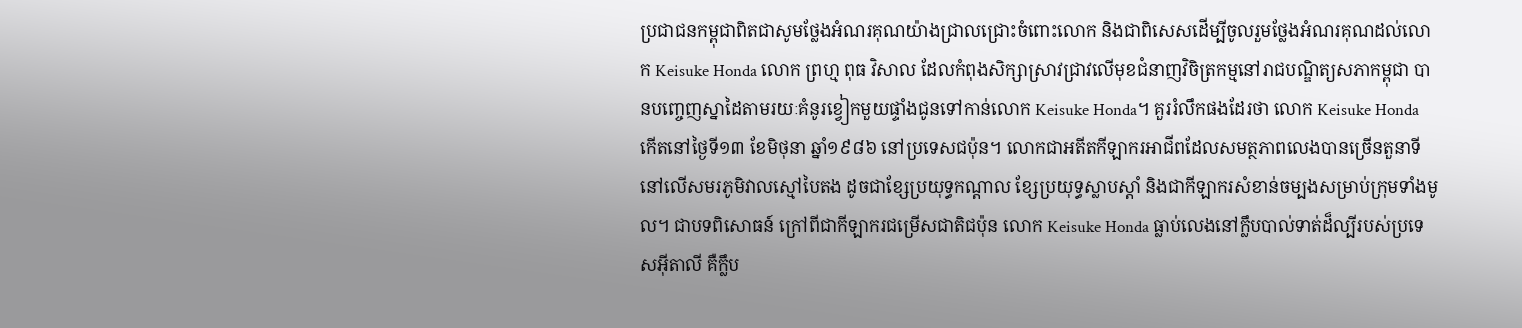ប្រជាជនកម្ពុជាពិតជាសូមថ្លែងអំណរគុណយ៉ាងជ្រាលជ្រោះចំពោះលោក និងជាពិសេសដើម្បីចូលរួមថ្លែងអំណរគុណដល់លោក Keisuke Honda លោក ព្រហ្ម ពុធ វិសាល ដែលកំពុងសិក្សាស្រាវជ្រាវលើមុខជំនាញវិចិត្រកម្មនៅរាជបណ្ឌិត្យសភាកម្ពុជា បានបញ្ចេញស្នាដៃតាមរយៈគំនូរខ្វៀកមួយផ្ទាំងជូនទៅកាន់លោក Keisuke Honda។ គួររំលឹកផងដែរថា លោក Keisuke Honda កើតនៅថ្ងៃទី១៣ ខែមិថុនា ឆ្នាំ១៩៨៦ នៅប្រទេសជប៉ុន។ លោកជាអតីតកីឡាករអាជីពដែលសមត្ថភាពលេងបានច្រើនតួនាទីនៅលើសមរភូមិវាលស្មៅបៃតង ដូចជាខ្សែប្រយុទ្ធកណ្តាល ខ្សែប្រយុទ្ធស្លាបស្តាំ និងជាកីឡាករសំខាន់ចម្បងសម្រាប់ក្រុមទាំងមូល។ ជាបទពិសោធន៍ ក្រៅពីជាកីឡាករជម្រើសជាតិជប៉ុន លោក Keisuke Honda ធ្លាប់លេងនៅក្លឹបបាល់ទាត់ដ៏ល្បីរបស់ប្រទេសអ៊ីតាលី គឺក្លឹប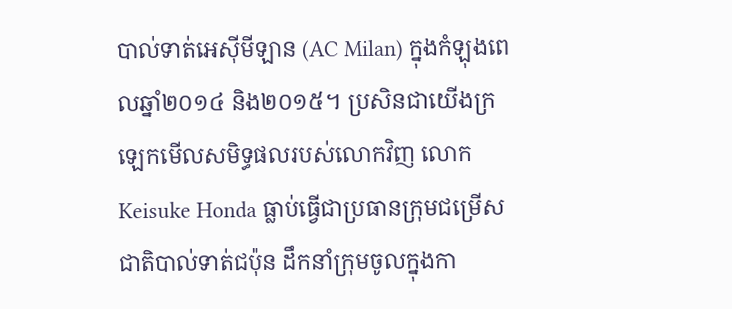បាល់ទាត់អេស៊ីមីឡាន (AC Milan) ក្នុងកំឡុងពេលឆ្នាំ២០១៤ និង២០១៥។ ប្រសិនជាយើងក្រឡេកមើលសមិទ្ធផលរបស់លោកវិញ លោក Keisuke Honda ធ្លាប់ធ្វើជាប្រធានក្រុមជម្រើសជាតិបាល់ទាត់ជប៉ុន ដឹកនាំក្រុមចូលក្នុងកា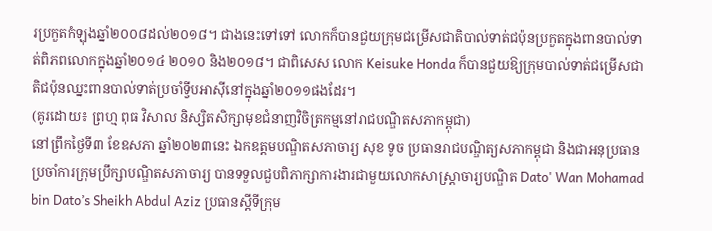រប្រកួតកំឡុងឆ្នាំ២០០៨ដល់២០១៨។ ជាងនេះទៅទៅ លោកក៏បានជួយក្រុមជម្រើសជាតិបាល់ទាត់ជប៉ុនប្រកួតក្នុងពានបាល់ទាត់ពិភពលោកក្នុងឆ្នាំ២០១៤ ២០១០ និង២០១៨។ ជាពិសេស លោក Keisuke Honda ក៏បានជួយឱ្យក្រុមបាល់ទាត់ជម្រើសជាតិជប៉ុនឈ្នះពានបាល់ទាត់ប្រចាំទ្វីបអាស៊ីនៅក្នុងឆ្នាំ២០១១ផងដែរ។
(គូរដោយ៖ ព្រហ្ម ពុធ វិសាល និស្សិតសិក្សាមុខជំនាញវិចិត្រកម្មនៅរាជបណ្ឌិតសភាកម្ពុជា)
នៅព្រឹកថ្ងៃទី៣ ខែឧសភា ឆ្នាំ២០២៣នេះ ឯកឧត្ដមបណ្ឌិតសភាចារ្យ សុខ ទូច ប្រធានរាជបណ្ឌិត្យសភាកម្ពុជា និងជាអនុប្រធានប្រចាំការក្រុមប្រឹក្សាបណ្ឌិតសភាចារ្យ បានទទួលជួបពិភាក្សាការងារជាមួយលោកសាស្ត្រាចារ្យបណ្ឌិត Dato' Wan Mohamad bin Dato’s Sheikh Abdul Aziz ប្រធានស្តីទីក្រុម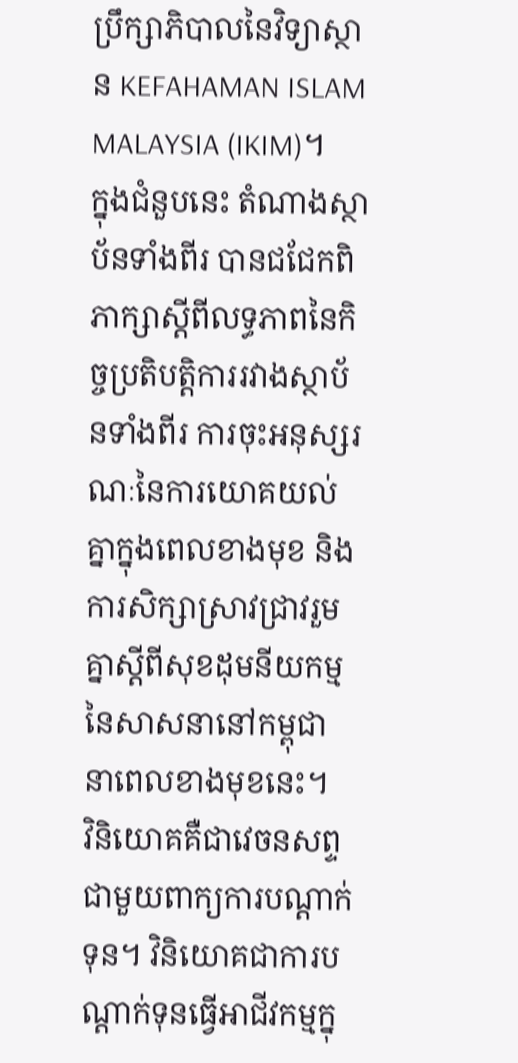ប្រឹក្សាភិបាលនៃវិទ្យាស្ថាន KEFAHAMAN ISLAM MALAYSIA (IKIM)។
ក្នុងជំនួបនេះ តំណាងស្ថាប័នទាំងពីរ បានជជែកពិភាក្សាស្តីពីលទ្ធភាពនៃកិច្ចប្រតិបត្តិការរវាងស្ថាប័នទាំងពីរ ការចុះអនុស្សរណៈនៃការយោគយល់គ្នាក្នុងពេលខាងមុខ និងការសិក្សាស្រាវជ្រាវរួមគ្នាស្តីពីសុខដុមនីយកម្មនៃសាសនានៅកម្ពុជា នាពេលខាងមុខនេះ។
វិនិយោគគឺជាវេចនសព្ទ ជាមួយពាក្យការបណ្ដាក់ទុន។ វិនិយោគជាការបណ្ដាក់ទុនធ្វើអាជីវកម្មក្នុ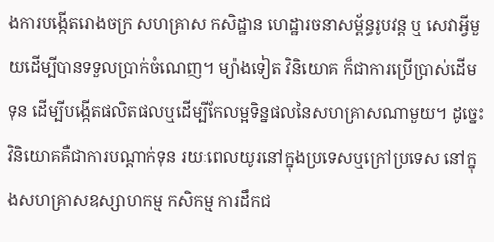ងការបង្កើតរោងចក្រ សហគ្រាស កសិដ្ឋាន ហេដ្ឋារចនាសម្ព័ន្ធរូបវន្ត ឬ សេវាអ្វីមួយដើម្បីបានទទួលប្រាក់ចំណេញ។ ម្យ៉ាងទៀត វិនិយោគ ក៏ជាការប្រើប្រាស់ដើមទុន ដើម្បីបង្កើតផលិតផលឬដើម្បីកែលម្អទិន្នផលនៃសហគ្រាសណាមួយ។ ដូច្នេះវិនិយោគគឺជាការបណ្ដាក់ទុន រយៈពេលយូរនៅក្នុងប្រទេសឬក្រៅប្រទេស នៅក្នុងសហគ្រាសឧស្សាហកម្ម កសិកម្ម ការដឹកជ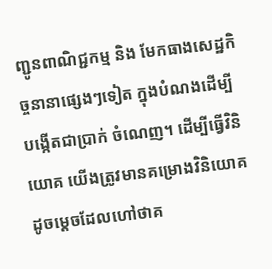ញ្ជូនពាណិជ្ជកម្ម និង មែកធាងសេដ្ឋកិច្ចនានាផ្សេងៗទៀត ក្នុងបំណងដើម្បីបង្កើតជាប្រាក់ ចំណេញ។ ដើម្បីធ្វើវិនិយោគ យើងត្រូវមានគម្រោងវិនិយោគ ដូចម្ដេចដែលហៅថាគ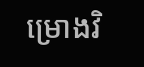ម្រោងវិ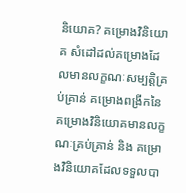និយោគ? គម្រោងវិនិយោគ សំដៅដល់គម្រោងដែលមានលក្ខណៈសម្បត្តិគ្រប់គ្រាន់ គម្រោងពង្រីកនៃគម្រោងវិនិយោគមានលក្ខណៈគ្រប់គ្រាន់ និង គម្រោងវិនិយោគដែលទទួលបា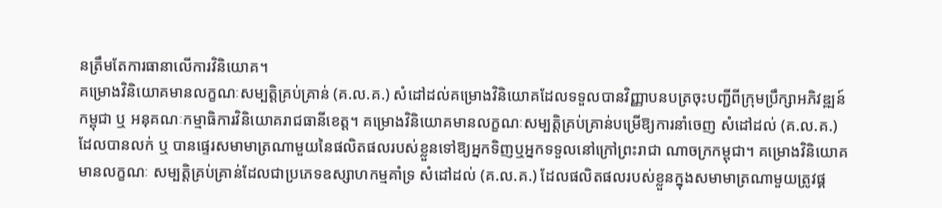នត្រឹមតែការធានាលើការវិនិយោគ។
គម្រោងវិនិយោគមានលក្ខណៈសម្បត្តិគ្រប់គ្រាន់ (គ.ល.គ.) សំដៅដល់គម្រោងវិនិយោគដែលទទួលបានវិញ្ញាបនបត្រចុះបញ្ជីពីក្រុមប្រឹក្សាអភិវឌ្ឍន៍កម្ពុជា ឬ អនុគណៈកម្មាធិការវិនិយោគរាជធានីខេត្ត។ គម្រោងវិនិយោគមានលក្ខណៈសម្បត្តិគ្រប់គា្រន់បម្រើឱ្យការនាំចេញ សំដៅដល់ (គ.ល.គ.) ដែលបានលក់ ឬ បានផ្ទេរសមាមាត្រណាមួយនៃផលិតផលរបស់ខ្លួនទៅឱ្យអ្នកទិញឬអ្នកទទួលនៅក្រៅព្រះរាជា ណាចក្រកម្ពុជា។ គម្រោងវិនិយោគមានលក្ខណៈ សម្បត្តិគ្រប់គា្រន់ដែលជាប្រភេទឧស្សាហកម្មគាំទ្រ សំដៅដល់ (គ.ល.គ.) ដែលផលិតផលរបស់ខ្លួនក្នុងសមាមាត្រណាមួយត្រូវផ្គ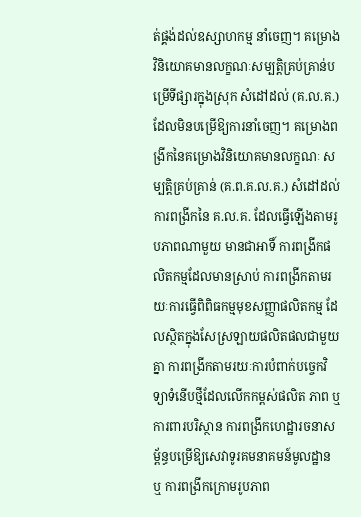ត់ផ្គង់ដល់ឧស្សាហកម្ម នាំចេញ។ គម្រោងវិនិយោគមានលក្ខណៈសម្បត្តិគ្រប់គា្រន់បម្រើទីផ្សារក្នុងស្រុក សំដៅដល់ (គ.ល.គ.) ដែលមិនបម្រើឱ្យការនាំចេញ។ គម្រោងពង្រីកនៃគម្រោងវិនិយោគមានលក្ខណៈ សម្បត្តិគ្រប់គា្រន់ (គ.ព.គ.ល.គ.) សំដៅដល់ការពង្រីកនៃ គ.ល.គ. ដែលធ្វើឡើងតាមរូបភាពណាមួយ មានជាអាទិ៍ ការពង្រីកផលិតកម្មដែលមានស្រាប់ ការពង្រីកតាមរយៈការធ្វើពិពិធកម្មមុខសញ្ញាផលិតកម្ម ដែលស្ថិតក្នុងសែស្រឡាយផលិតផលជាមួយគ្នា ការពង្រីកតាមរយៈការបំពាក់បច្ចេកវិទ្យាទំនើបថ្មីដែលលើកកម្ពស់ផលិត ភាព ឬ ការពារបរិស្ថាន ការពង្រីកហេដ្ឋារចនាសម្ព័ន្ធបម្រើឱ្យសេវាទូរគមនាគមន៍មូលដ្ឋាន ឬ ការពង្រីកក្រោមរូបភាព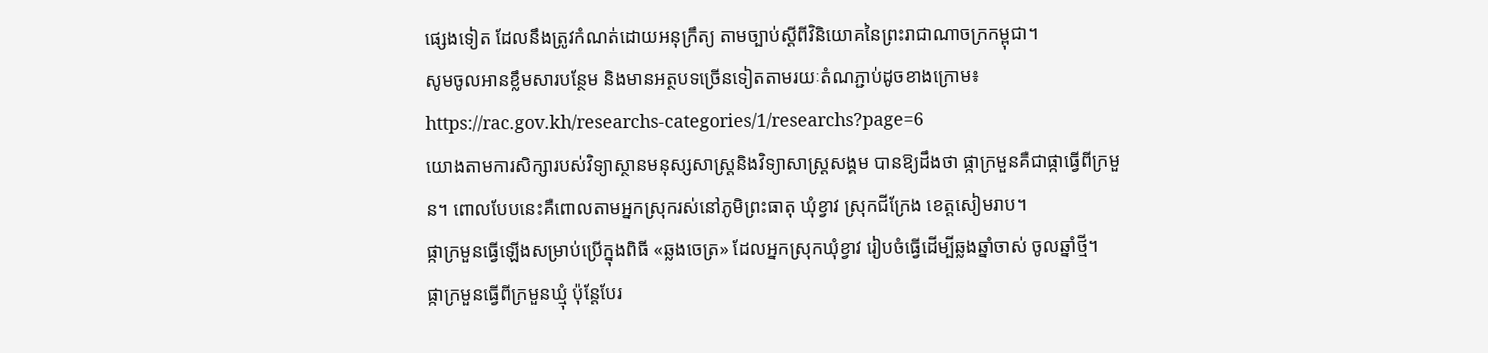ផ្សេងទៀត ដែលនឹងត្រូវកំណត់ដោយអនុក្រឹត្យ តាមច្បាប់ស្ដីពីវិនិយោគនៃព្រះរាជាណាចក្រកម្ពុជា។
សូមចូលអានខ្លឹមសារបន្ថែម និងមានអត្ថបទច្រើនទៀតតាមរយៈតំណភ្ជាប់ដូចខាងក្រោម៖
https://rac.gov.kh/researchs-categories/1/researchs?page=6
យោងតាមការសិក្សារបស់វិទ្យាស្ថានមនុស្សសាស្ត្រនិងវិទ្យាសាស្ត្រសង្គម បានឱ្យដឹងថា ផ្កាក្រមួនគឺជាផ្កាធ្វើពីក្រមួន។ ពោលបែបនេះគឺពោលតាមអ្នកស្រុករស់នៅភូមិព្រះធាតុ ឃុំខ្វាវ ស្រុកជីក្រែង ខេត្តសៀមរាប។
ផ្កាក្រមួនធ្វើឡើងសម្រាប់ប្រើក្នុងពិធី «ឆ្លងចេត្រ» ដែលអ្នកស្រុកឃុំខ្វាវ រៀបចំធ្វើដើម្បីឆ្លងឆ្នាំចាស់ ចូលឆ្នាំថ្មី។
ផ្កាក្រមួនធ្វើពីក្រមួនឃ្មុំ ប៉ុន្តែបែរ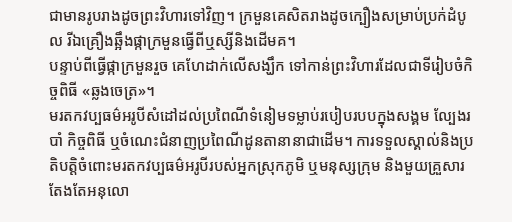ជាមានរូបរាងដូចព្រះវិហារទៅវិញ។ ក្រមួនគេសិតរាងដូចក្បឿងសម្រាប់ប្រក់ដំបូល រីឯគ្រឿងឆ្អឹងផ្កាក្រមួនធ្វើពីឬស្សីនិងដើមគ។
បន្ទាប់ពីធ្វើផ្កាក្រមួនរួច គេហែដាក់លើសង្ឃឹក ទៅកាន់ព្រះវិហារដែលជាទីរៀបចំកិច្ចពិធី «ឆ្លងចេត្រ»។
មរតកវប្បធម៌អរូបីសំដៅដល់ប្រពៃណីទំនៀមទម្លាប់របៀបរបបក្នុងសង្គម ល្បែងរបាំ កិច្ចពិធី ឬចំណេះជំនាញប្រពៃណីដូនតានានាជាដើម។ ការទទួលស្គាល់និងប្រតិបត្តិចំពោះមរតកវប្បធម៌អរូបីរបស់អ្នកស្រុកភូមិ ឬមនុស្សក្រុម និងមួយគ្រួសារ តែងតែអនុលោ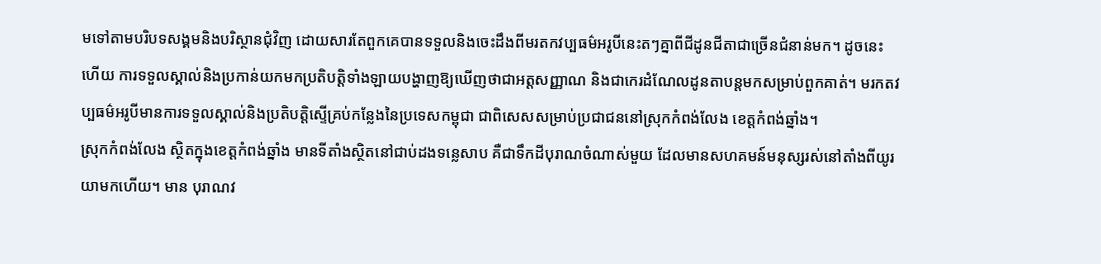មទៅតាមបរិបទសង្គមនិងបរិស្ថានជុំវិញ ដោយសារតែពួកគេបានទទួលនិងចេះដឹងពីមរតកវប្បធម៌អរូបីនេះតៗគ្នាពីជីដូនជីតាជាច្រើនជំនាន់មក។ ដូចនេះហើយ ការទទួលស្គាល់និងប្រកាន់យកមកប្រតិបត្តិទាំងឡាយបង្ហាញឱ្យឃើញថាជាអត្តសញ្ញាណ និងជាកេរដំណែលដូនតាបន្តមកសម្រាប់ពួកគាត់។ មរកតវប្បធម៌អរូបីមានការទទួលស្គាល់និងប្រតិបត្តិស្ទើគ្រប់កន្លែងនៃប្រទេសកម្ពុជា ជាពិសេសសម្រាប់ប្រជាជននៅស្រុកកំពង់លែង ខេត្តកំពង់ឆ្នាំង។
ស្រុកកំពង់លែង ស្ថិតក្នុងខេត្តកំពង់ឆ្នាំង មានទីតាំងស្ថិតនៅជាប់ដងទន្លេសាប គឺជាទឹកដីបុរាណចំណាស់មួយ ដែលមានសហគមន៍មនុស្សរស់នៅតាំងពីយូរយាមកហើយ។ មាន បុរាណវ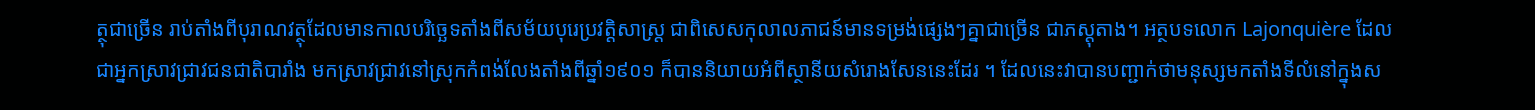ត្ថុជាច្រើន រាប់តាំងពីបុរាណវត្ថុដែលមានកាលបរិច្ឆេទតាំងពីសម័យបុរេប្រវត្តិសាស្ត្រ ជាពិសេសកុលាលភាជន៍មានទម្រង់ផ្សេងៗគ្នាជាច្រើន ជាភស្ដុតាង។ អត្ថបទលោក Lajonquière ដែលជាអ្នកស្រាវជ្រាវជនជាតិបារាំង មកស្រាវជ្រាវនៅស្រុកកំពង់លែងតាំងពីឆ្នាំ១៩០១ ក៏បាននិយាយអំពីស្ថានីយសំរោងសែននេះដែរ ។ ដែលនេះវាបានបញ្ជាក់ថាមនុស្សមកតាំងទីលំនៅក្នុងស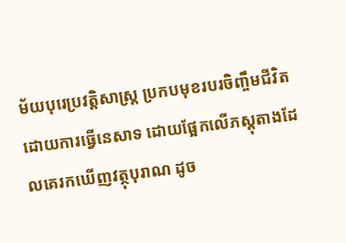ម័យបុរេប្រវត្តិសាស្ត្រ ប្រកបមុខរបរចិញ្ចឹមជីវិតដោយការធ្វើនេសាទ ដោយផ្អែកលើភស្ដុតាងដែលគេរកឃើញវត្ថុបុរាណ ដូច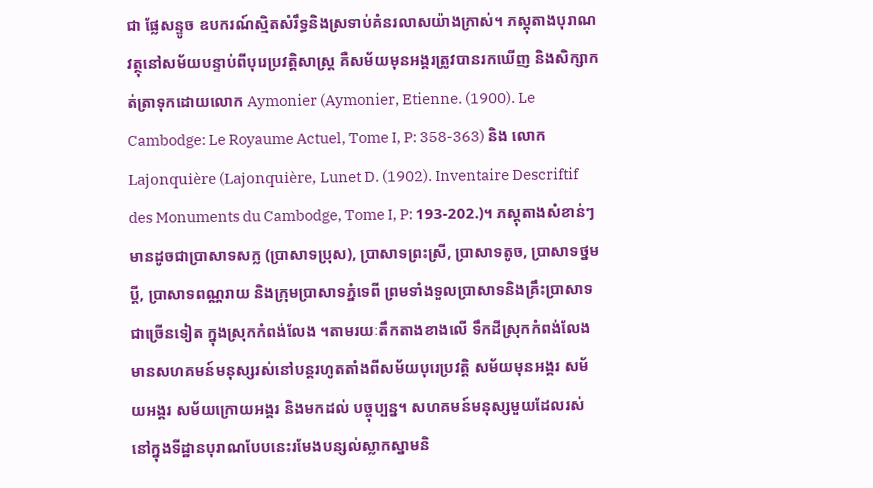ជា ផ្លែសន្ទូច ឧបករណ៍ស្មិតសំរឹទ្ធនិងស្រទាប់គំនរលាសយ៉ាងក្រាស់។ ភស្តុតាងបុរាណវត្ថុនៅសម័យបន្ទាប់ពីបុរេប្រវត្តិសាស្ត្រ គឺសម័យមុនអង្គរត្រូវបានរកឃើញ និងសិក្សាកត់ត្រាទុកដោយលោក Aymonier (Aymonier, Etienne. (1900). Le Cambodge: Le Royaume Actuel, Tome I, P: 358-363) និង លោកLajonquière (Lajonquière, Lunet D. (1902). Inventaire Descriftif des Monuments du Cambodge, Tome I, P: 193-202.)។ ភស្តុតាងសំខាន់ៗមានដូចជាប្រាសាទសក្ល (ប្រាសាទប្រុស), ប្រាសាទព្រះស្រី, ប្រាសាទតូច, ប្រាសាទថ្នមប្ដី, ប្រាសាទពណ្ណរាយ និងក្រុមប្រាសាទភ្នំទេពី ព្រមទាំងទួលប្រាសាទនិងគ្រឹះប្រាសាទជាច្រើនទៀត ក្នុងស្រុកកំពង់លែង ។តាមរយៈតឹកតាងខាងលើ ទឹកដីស្រុកកំពង់លែងមានសហគមន៍មនុស្សរស់នៅបន្ដរហូតតាំងពីសម័យបុរេប្រវត្តិ សម័យមុនអង្គរ សម័យអង្គរ សម័យក្រោយអង្គរ និងមកដល់ បច្ចុប្បន្ន។ សហគមន៍មនុស្សមួយដែលរស់នៅក្នុងទីដ្ឋានបុរាណបែបនេះរមែងបន្សល់ស្លាកស្នាមនិ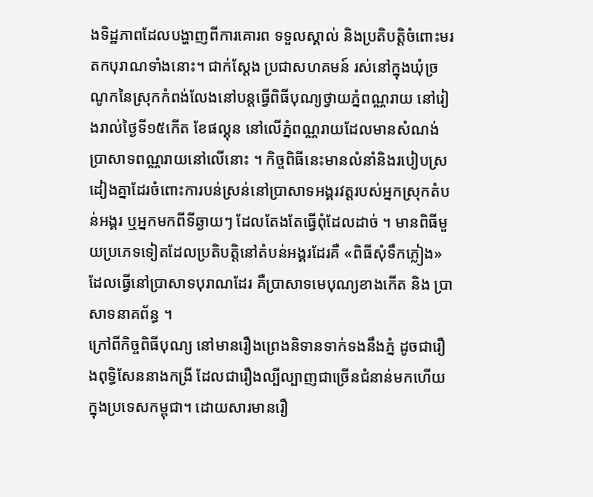ងទិដ្ឋភាពដែលបង្ហាញពីការគោរព ទទួលស្គាល់ និងប្រតិបត្តិចំពោះមរតកបុរាណទាំងនោះ។ ជាក់ស្ដែង ប្រជាសហគមន៍ រស់នៅក្នុងឃុំច្រណូកនៃស្រុកកំពង់លែងនៅបន្តធ្វើពិធីបុណ្យថ្វាយភ្នំពណ្ណរាយ នៅរៀងរាល់ថ្ងៃទី១៥កើត ខែផល្គុន នៅលើភ្នំពណ្ណរាយដែលមានសំណង់ប្រាសាទពណ្ណរាយនៅលើនោះ ។ កិច្ចពិធីនេះមានលំនាំនិងរបៀបស្រដៀងគ្នាដែរចំពោះការបន់ស្រន់នៅប្រាសាទអង្គរវត្តរបស់អ្នកស្រុកតំបន់អង្គរ ឬអ្នកមកពីទីឆ្ងាយៗ ដែលតែងតែធ្វើពុំដែលដាច់ ។ មានពិធីមួយប្រភេទទៀតដែលប្រតិបត្តិនៅតំបន់អង្គរដែរគឺ «ពិធីសុំទឹកភ្លៀង» ដែលធ្វើនៅប្រាសាទបុរាណដែរ គឺប្រាសាទមេបុណ្យខាងកើត និង ប្រាសាទនាគព័ន្ធ ។
ក្រៅពីកិច្ចពិធីបុណ្យ នៅមានរឿងព្រេងនិទានទាក់ទងនឹងភ្នំ ដូចជារឿងពុទ្ធិសែននាងកង្រី ដែលជារឿងល្បីល្បាញជាច្រើនជំនាន់មកហើយក្នុងប្រទេសកម្ពុជា។ ដោយសារមានរឿ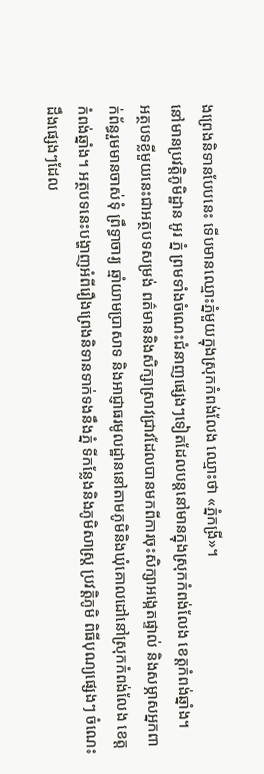ងព្រេងនិទានបែបនេះ ទើបមានឈ្មោះភ្នំមួយក្នុងស្រុកកំពង់លែង ឈ្មោះថា «ភ្នំកង្រី»។
នៅមានប្រវត្តិភូមិដ្ឋាន អូរ ភ្នំ ព្រមទាំងចំណេះជំនាញផ្សេងៗទៀតដែលបន្តនៅមានក្នុងស្រុកកំពង់លែង ខេត្តកំពង់ឆ្នាំង។
អត្ថបទខ្លីមួយនេះជាអត្ថបទសម្រង់ ពត៌មាននិងសិក្សាស្រាវជ្រាវដែលបានមកពីការចុះសិក្សាអង្កេតផ្ទាល់ និងសម្ភាសអ្នកពាក់ព័ន្ធរួមមានចាស់ទុំ ព្រឹទ្ធាចារ្យ ឆ្មាំយាមប្រាសាទ និងអាជ្ញាធរមូលដ្ឋាននៅតាមភូមិនិងឃុំគោលដៅនៅស្រុកកំពង់លែង ខេត្តកំពង់ឆ្នាំង។ អត្ថបទនេះបង្ហាញអំពីរឿងព្រេងនិទានទាក់ទងនឹងភ្នំ ទីកន្លែងនិងភូមិសាស្ត្រ ប្រវត្តិភូមិ ពិធីបុណ្យផ្សេងៗ ចំណេះដឹងផ្សេងៗដែល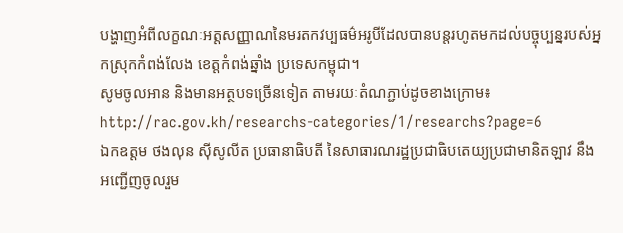បង្ហាញអំពីលក្ខណៈអត្តសញ្ញាណនៃមរតកវប្បធម៌អរូបីដែលបានបន្តរហូតមកដល់បច្ចុប្បន្នរបស់អ្នកស្រុកកំពង់លែង ខេត្តកំពង់ឆ្នាំង ប្រទេសកម្ពុជា។
សូមចូលអាន និងមានអត្ថបទច្រើនទៀត តាមរយៈតំណភ្ជាប់ដូចខាងក្រោម៖
http://rac.gov.kh/researchs-categories/1/researchs?page=6
ឯកឧត្តម ថងលុន ស៊ីសូលីត ប្រធានាធិបតី នៃសាធារណរដ្ឋប្រជាធិបតេយ្យប្រជាមានិតឡាវ នឹង អញ្ជើញចូលរួម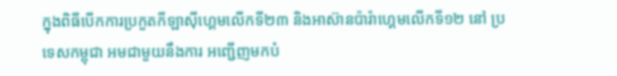ក្នុងពិធីបើកការប្រកួតកីឡាស៊ីហ្គេមលើកទី២៣ និងអាស៊ានប៉ារ៉ាហ្គេមលើកទី១២ នៅ ប្រទេសកម្ពុជា អមជាមួយនឹងការ អញ្ជើញមកបំ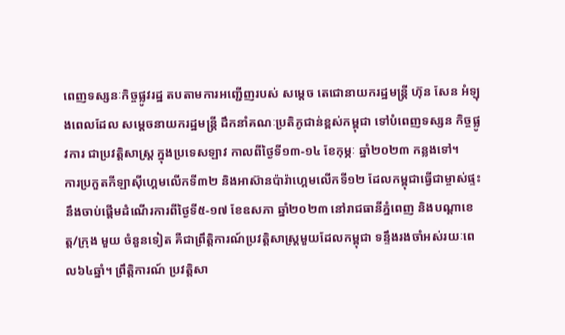ពេញទស្សនៈកិច្ចផ្លូវរដ្ឋ តបតាមការអញ្ជើញរបស់ សម្តេច តេជោនាយករដ្ឋមន្រ្តី ហ៊ុន សែន អំឡុងពេលដែល សម្តេចនាយករដ្ឋមន្ត្រី ដឹកនាំគណៈប្រតិភូជាន់ខ្ពស់កម្ពុជា ទៅបំពេញទស្សន កិច្ចផ្លូវការ ជាប្រវត្តិសាស្ត្រ ក្នុងប្រទេសឡាវ កាលពីថ្ងៃទី១៣-១៤ ខែកុម្ភៈ ឆ្នាំ២០២៣ កន្លងទៅ។
ការប្រកួតកីឡាស៊ីហ្គេមលើកទី៣២ និងអាស៊ានប៉ារ៉ាហ្គេមលើកទី១២ ដែលកម្ពុជាធ្វើជាម្ចាស់ផ្ទះ នឹងចាប់ផ្តើមដំណើរការពីថ្ងៃទី៥-១៧ ខែឧសភា ឆ្នាំ២០២៣ នៅរាជធានីភ្នំពេញ និងបណ្តាខេត្ត/ក្រុង មួយ ចំនួនទៀត គឺជាព្រឹត្តិការណ៍ប្រវត្តិសាស្ត្រមួយដែលកម្ពុជា ទន្ទឹងរងចាំអស់រយៈពេល៦៤ឆ្នាំ។ ព្រឹត្តិការណ៍ ប្រវត្តិសា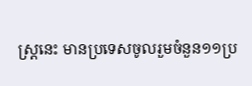ស្ត្រនេះ មានប្រទេសចូលរួមចំនួន១១ប្រ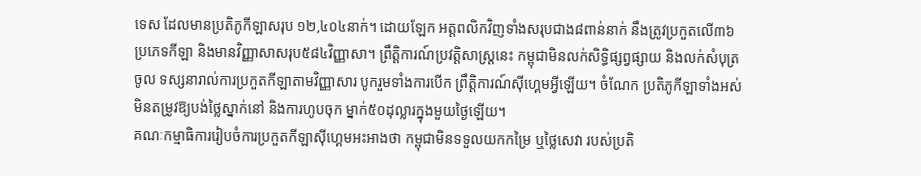ទេស ដែលមានប្រតិភូកីឡាសរុប ១២,៤០៤នាក់។ ដោយឡែក អត្តពលិកវិញទាំងសរុបជាង៨ពាន់នាក់ នឹងត្រូវប្រកួតលើ៣៦ប្រភេទកីឡា និងមានវិញ្ញាសាសរុប៥៨៤វិញ្ញាសា។ ព្រឹត្តិការណ៍ប្រវត្តិសាស្ត្រនេះ កម្ពុជាមិនលក់សិទ្ធិផ្សព្វផ្សាយ និងលក់សំបុត្រចូល ទស្សនារាល់ការប្រកួតកីឡាតាមវិញ្ញាសារ បូករួមទាំងការបើក ព្រឹត្តិការណ៍ស៊ីហ្គេមអ្វីឡើយ។ ចំណែក ប្រតិភូកីឡាទាំងអស់មិនតម្រូវឱ្យបង់ថ្លៃស្នាក់នៅ និងការហូបចុក ម្នាក់៥០ដុល្លារក្នុងមួយថ្ងៃឡើយ។
គណៈកម្មាធិការរៀបចំការប្រកួតកីឡាស៊ីហ្គេមអះអាងថា កម្ពុជាមិនទទួលយកកម្រៃ ឬថ្លៃសេវា របស់ប្រតិ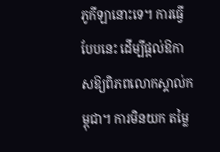ភូកីឡានោះទេ។ ការធ្វើបែបនេះ ដើម្បីផ្តល់ឱកាសឱ្យពិភពលោកស្គាល់កម្ពុជា។ ការមិនយក តម្លៃ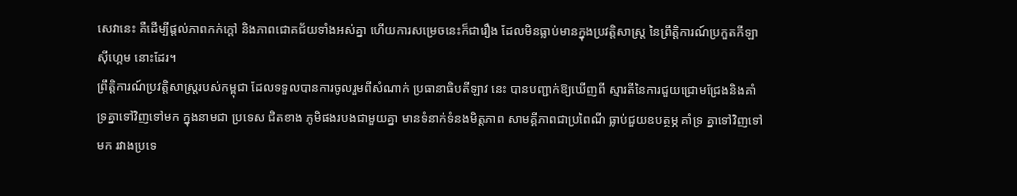សេវានេះ គឺដើម្បីផ្តល់ភាពកក់ក្តៅ និងភាពជោគជ័យទាំងអស់គ្នា ហើយការសម្រេចនេះក៏ជារឿង ដែលមិនធ្លាប់មានក្នុងប្រវត្តិសាស្ត្រ នៃព្រឹត្តិការណ៍ប្រកួតកីឡាស៊ីហ្គេម នោះដែរ។
ព្រឹត្តិការណ៍ប្រវត្តិសាស្ត្ររបស់កម្ពុជា ដែលទទួលបានការចូលរួមពីសំណាក់ ប្រធានាធិបតីឡាវ នេះ បានបញ្ជាក់ឱ្យឃើញពី ស្មារតីនៃការជួយជ្រោមជ្រែងនិងគាំទ្រគ្នាទៅវិញទៅមក ក្នុងនាមជា ប្រទេស ជិតខាង ភូមិផងរបងជាមួយគ្នា មានទំនាក់ទំនងមិត្តភាព សាមគ្គីភាពជាប្រពៃណី ធ្លាប់ជួយឧបត្ថម្ភ គាំទ្រ គ្នាទៅវិញទៅមក រវាងប្រទេ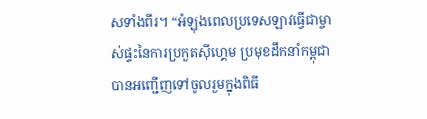សទាំងពីរ។ “អំឡុងពេលប្រទេសឡាវធ្វើជាម្ចាស់ផ្ទះនៃការប្រកួតស៊ីហ្គេម ប្រមុខដឹកនាំកម្ពុជាបានអញ្ជើញទៅចូលរួមក្នុងពិធី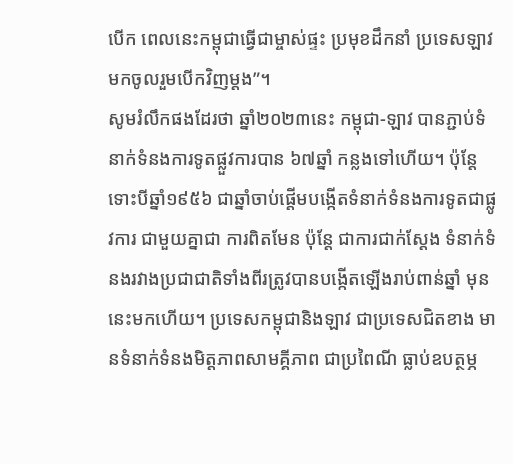បើក ពេលនេះកម្ពុជាធ្វើជាម្ចាស់ផ្ទះ ប្រមុខដឹកនាំ ប្រទេសឡាវមកចូលរួមបើកវិញម្តង”។
សូមរំលឹកផងដែរថា ឆ្នាំ២០២៣នេះ កម្ពុជា-ឡាវ បានភ្ជាប់ទំនាក់ទំនងការទូតផ្លួវការបាន ៦៧ឆ្នាំ កន្លងទៅហើយ។ ប៉ុន្តែទោះបីឆ្នាំ១៩៥៦ ជាឆ្នាំចាប់ផ្តើមបង្កើតទំនាក់ទំនងការទូតជាផ្លូវការ ជាមួយគ្នាជា ការពិតមែន ប៉ុន្តែ ជាការជាក់ស្តែង ទំនាក់ទំនងរវាងប្រជាជាតិទាំងពីរត្រូវបានបង្កើតឡើងរាប់ពាន់ឆ្នាំ មុន នេះមកហើយ។ ប្រទេសកម្ពុជានិងឡាវ ជាប្រទេសជិតខាង មានទំនាក់ទំនងមិត្តភាពសាមគ្គីភាព ជាប្រពៃណី ធ្លាប់ឧបត្ថម្ភ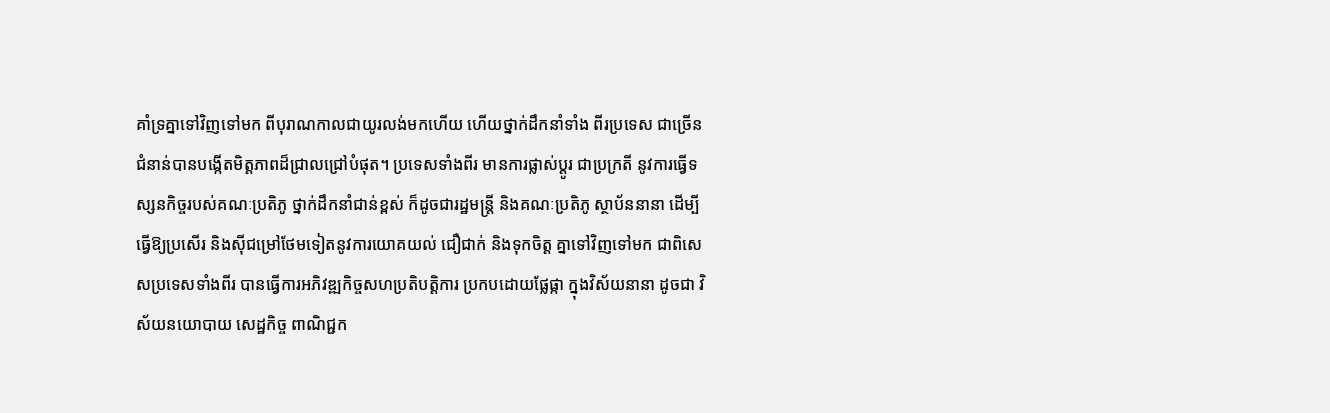គាំទ្រគ្នាទៅវិញទៅមក ពីបុរាណកាលជាយូរលង់មកហើយ ហើយថ្នាក់ដឹកនាំទាំង ពីរប្រទេស ជាច្រើនជំនាន់បានបង្កើតមិត្តភាពដ៏ជ្រាលជ្រៅបំផុត។ ប្រទេសទាំងពីរ មានការផ្លាស់ប្ដូរ ជាប្រក្រតី នូវការធ្វើទស្សនកិច្ចរបស់គណៈប្រតិភូ ថ្នាក់ដឹកនាំជាន់ខ្ពស់ ក៏ដូចជារដ្ឋមន្រ្តី និងគណៈប្រតិភូ ស្ថាប័ននានា ដើម្បីធ្វើឱ្យប្រសើរ និងស៊ីជម្រៅថែមទៀតនូវការយោគយល់ ជឿជាក់ និងទុកចិត្ត គ្នាទៅវិញទៅមក ជាពិសេសប្រទេសទាំងពីរ បានធ្វើការអភិវឌ្ឍកិច្ចសហប្រតិបត្តិការ ប្រកបដោយផ្លែផ្កា ក្នុងវិស័យនានា ដូចជា វិស័យនយោបាយ សេដ្ឋកិច្ច ពាណិជ្ជក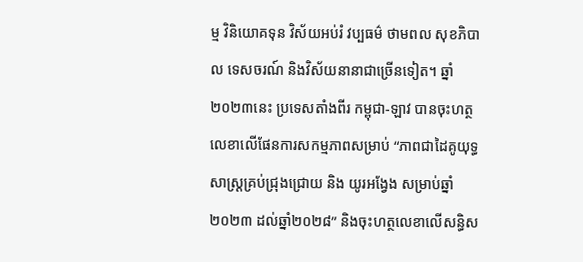ម្ម វិនិយោគទុន វិស័យអប់រំ វប្បធម៌ ថាមពល សុខភិបាល ទេសចរណ៍ និងវិស័យនានាជាច្រើនទៀត។ ឆ្នាំ២០២៣នេះ ប្រទេសតាំងពីរ កម្ពុជា-ឡាវ បានចុះហត្ថលេខាលើផែនការសកម្មភាពសម្រាប់ “ភាពជាដៃគូយុទ្ធសាស្ត្រគ្រប់ជ្រុងជ្រោយ និង យូរអង្វែង សម្រាប់ឆ្នាំ២០២៣ ដល់ឆ្នាំ២០២៨” និងចុះហត្ថលេខាលើសន្ធិស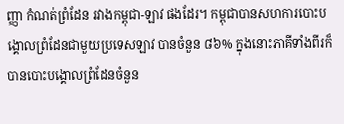ញ្ញា កំណត់ព្រំដែន រវាងកម្ពុជា-ឡាវ ផងដែរ។ កម្ពុជាបានសហការបោះបង្គោលព្រំដែនជាមួយប្រទេសឡាវ បានចំនួន ៨៦% ក្នុងនោះភាគីទាំងពីរក៏បានបោះបង្គោលព្រំដែនចំនួន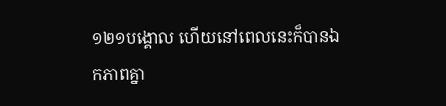១២១បង្គោល ហើយនៅពេលនេះក៏បានឯកភាពគ្នា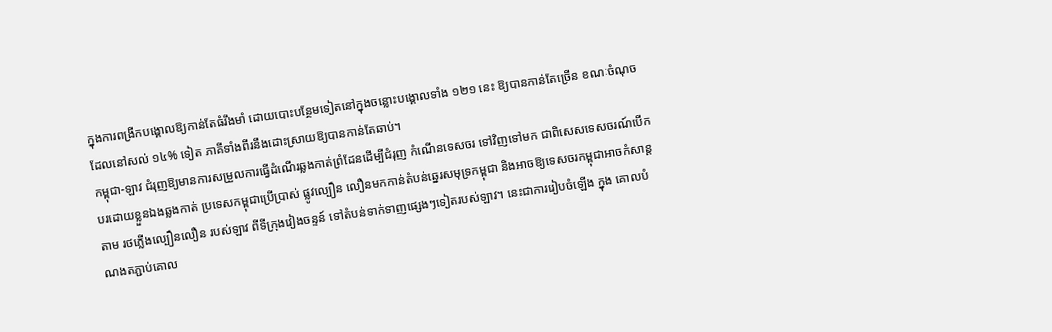ក្នុងការពង្រីកបង្គោលឱ្យកាន់តែធំរឹងមាំ ដោយបោះបន្ថែមទៀតនៅក្នុងចន្លោះបង្គោលទាំង ១២១ នេះ ឱ្យបានកាន់តែច្រើន ខណៈចំណុចដែលនៅសល់ ១៤% ទៀត ភាគីទាំងពីរនឹងដោះស្រាយឱ្យបានកាន់តែឆាប់។
កម្ពុជា-ឡាវ ជំរុញឱ្យមានការសម្រួលការធ្វើដំណើរឆ្លងកាត់ព្រំដែនដើម្បីជំរុញ កំណើនទេសចរ ទៅវិញទៅមក ជាពិសេសទេសចរណ៍បើកបរដោយខ្លួនឯងឆ្លងកាត់ ប្រទេសកម្ពុជាប្រើប្រាស់ ផ្លូវល្បឿន លឿនមកកាន់តំបន់ឆ្នេរសមុទ្រកម្ពុជា និងអាចឱ្យទេសចរកម្ពុជាអាចកំសាន្តតាម រថភ្លើងល្បឿនលឿន របស់ឡាវ ពីទីក្រុងវៀងចន្ទន៍ ទៅតំបន់ទាក់ទាញផ្សេងៗទៀតរបស់ឡាវ។ នេះជាការរៀបចំឡើង ក្នុង គោលបំណងតភ្ជាប់គោល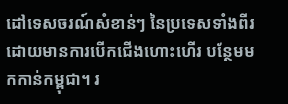ដៅទេសចរណ៍សំខាន់ៗ នៃប្រទេសទាំងពីរ ដោយមានការបើកជើងហោះហើរ បន្ថែមមកកាន់កម្ពុជា។ រ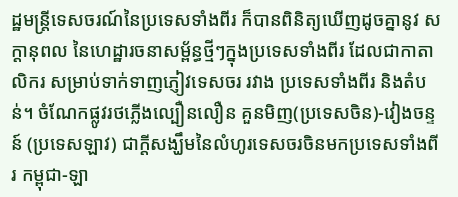ដ្ឋមន្រ្តីទេសចរណ៍នៃប្រទេសទាំងពីរ ក៏បានពិនិត្យឃើញដូចគ្នានូវ សក្តានុពល នៃហេដ្ឋារចនាសម្ព័ន្ធថ្មីៗក្នុងប្រទេសទាំងពីរ ដែលជាកាតាលិករ សម្រាប់ទាក់ទាញភ្ញៀវទេសចរ រវាង ប្រទេសទាំងពីរ និងតំបន់។ ចំណែកផ្លូវរថភ្លើងល្បឿនលឿន គួនមិញ(ប្រទេសចិន)-វៀងចន្ទន៍ (ប្រទេសឡាវ) ជាក្តីសង្ឃឹមនៃលំហូរទេសចរចិនមកប្រទេសទាំងពីរ កម្ពុជា-ឡា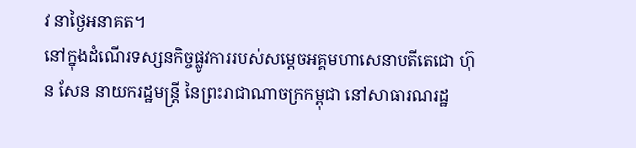វ នាថ្ងៃអនាគត។
នៅក្នុងដំណើរទស្សនកិច្ចផ្លូវការរបស់សម្ដេចអគ្គមហាសេនាបតីតេជោ ហ៊ុន សែន នាយករដ្ឋមន្ត្រី នៃព្រះរាជាណាចក្រកម្ពុជា នៅសាធារណរដ្ឋ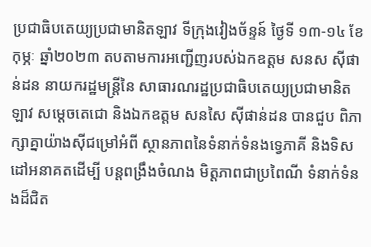ប្រជាធិបតេយ្យប្រជាមានិតឡាវ ទីក្រុងវៀងច័ន្ទន៍ ថ្ងៃទី ១៣-១៤ ខែកុម្ភៈ ឆ្នាំ២០២៣ តបតាមការអញ្ជើញរបស់ឯកឧត្តម សនស ស៊ីផាន់ដន នាយករដ្ឋមន្ត្រីនៃ សាធារណរដ្ឋប្រជាធិបតេយ្យប្រជាមានិតឡាវ សម្ដេចតេជោ និងឯកឧត្តម សនសៃ ស៊ីផាន់ដន បានជួប ពិភាក្សាគ្នាយ៉ាងស៊ីជម្រៅអំពី ស្ថានភាពនៃទំនាក់ទំនងទ្វេភាគី និងទិសដៅអនាគតដើម្បី បន្តពង្រឹងចំណង មិត្តភាពជាប្រពៃណី ទំនាក់ទំនងដ៏ជិត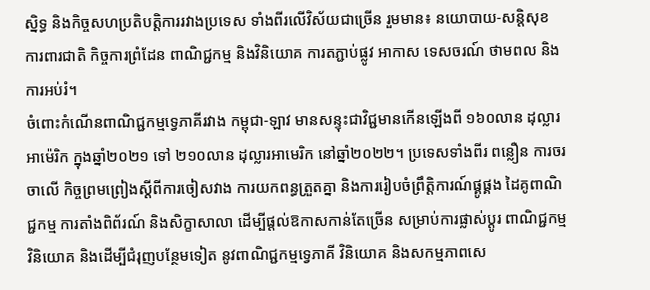ស្និទ្ធ និងកិច្ចសហប្រតិបត្តិការរវាងប្រទេស ទាំងពីរលើវិស័យជាច្រើន រួមមាន៖ នយោបាយ-សន្តិសុខ ការពារជាតិ កិច្ចការព្រំដែន ពាណិជ្ជកម្ម និងវិនិយោគ ការតភ្ជាប់ផ្លូវ អាកាស ទេសចរណ៍ ថាមពល និងការអប់រំ។
ចំពោះកំណើនពាណិជ្ជកម្មទ្វេភាគីរវាង កម្ពុជា-ឡាវ មានសន្ទុះជាវិជ្ជមានកើនឡើងពី ១៦០លាន ដុល្លារអាម៉េរិក ក្នុងឆ្នាំ២០២១ ទៅ ២១០លាន ដុល្លារអាមេរិក នៅឆ្នាំ២០២២។ ប្រទេសទាំងពីរ ពន្លឿន ការចរចាលើ កិច្ចព្រមព្រៀងស្ដីពីការចៀសវាង ការយកពន្ធត្រួតគ្នា និងការរៀបចំព្រឹត្តិការណ៍ផ្គូផ្គង ដៃគូពាណិជ្ជកម្ម ការតាំងពិព័រណ៍ និងសិក្ខាសាលា ដើម្បីផ្ដល់ឱកាសកាន់តែច្រើន សម្រាប់ការផ្លាស់ប្ដូរ ពាណិជ្ជកម្ម វិនិយោគ និងដើម្បីជំរុញបន្ថែមទៀត នូវពាណិជ្ជកម្មទ្វេភាគី វិនិយោគ និងសកម្មភាពសេ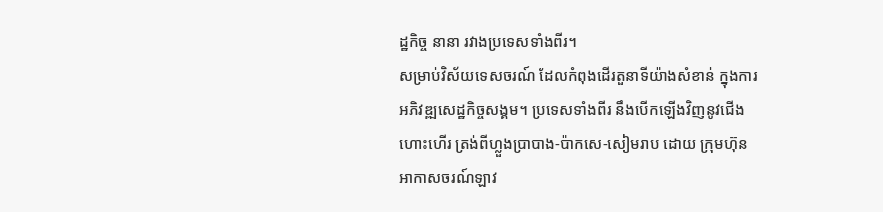ដ្ឋកិច្ច នានា រវាងប្រទេសទាំងពីរ។
សម្រាប់វិស័យទេសចរណ៍ ដែលកំពុងដើរតួនាទីយ៉ាងសំខាន់ ក្នុងការអភិវឌ្ឍសេដ្ឋកិច្ចសង្គម។ ប្រទេសទាំងពីរ នឹងបើកឡើងវិញនូវជើងហោះហើរ ត្រង់ពីហ្លួងប្រាបាង-ប៉ាកសេ-សៀមរាប ដោយ ក្រុមហ៊ុនអាកាសចរណ៍ឡាវ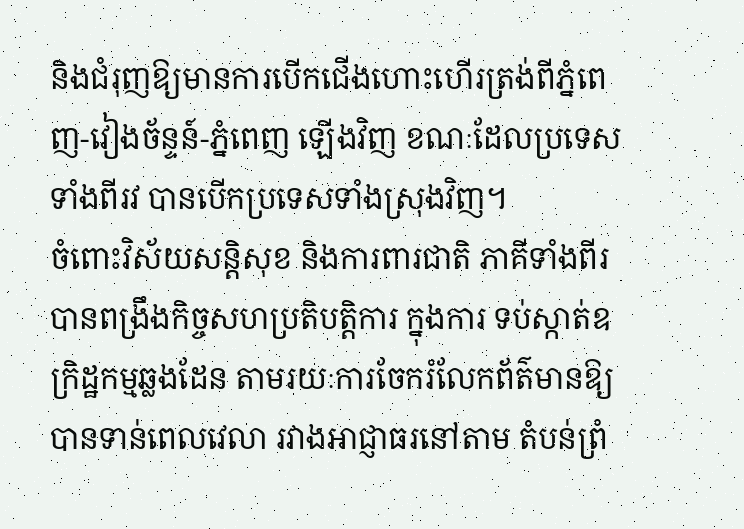និងជំរុញឱ្យមានការបើកជើងហោះហើរត្រង់ពីភ្នំពេញ-វៀងច័ន្ទន៍-ភ្នំពេញ ឡើងវិញ ខណៈដែលប្រទេសទាំងពីរវ បានបើកប្រទេសទាំងស្រុងវិញ។
ចំពោះវិស័យសន្តិសុខ និងការពារជាតិ ភាគីទាំងពីរបានពង្រឹងកិច្ចសហប្រតិបត្តិការ ក្នុងការ ទប់ស្កាត់ឧក្រិដ្ឋកម្មឆ្លងដែន តាមរយៈការចែករំលែកព័ត៌មានឱ្យបានទាន់ពេលវេលា រវាងអាជ្ញាធរនៅតាម តំបន់ព្រំ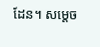ដែន។ សម្តេច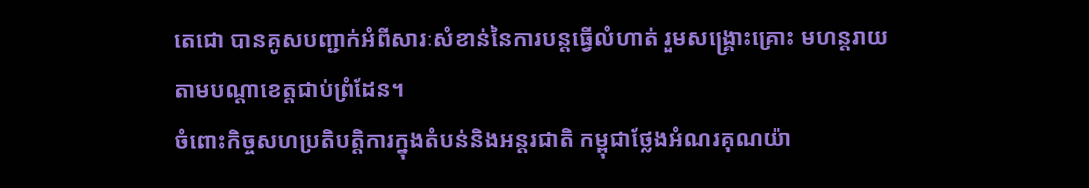តេជោ បានគូសបញ្ជាក់អំពីសារៈសំខាន់នៃការបន្តធ្វើលំហាត់ រួមសង្គ្រោះគ្រោះ មហន្តរាយតាមបណ្តាខេត្តជាប់ព្រំដែន។
ចំពោះកិច្ចសហប្រតិបត្តិការក្នុងតំបន់និងអន្តរជាតិ កម្ពុជាថ្លែងអំណរគុណយ៉ា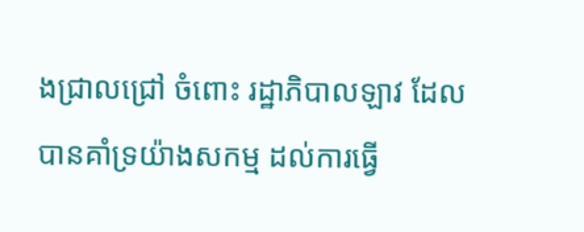ងជ្រាលជ្រៅ ចំពោះ រដ្ឋាភិបាលឡាវ ដែលបានគាំទ្រយ៉ាងសកម្ម ដល់ការធ្វើ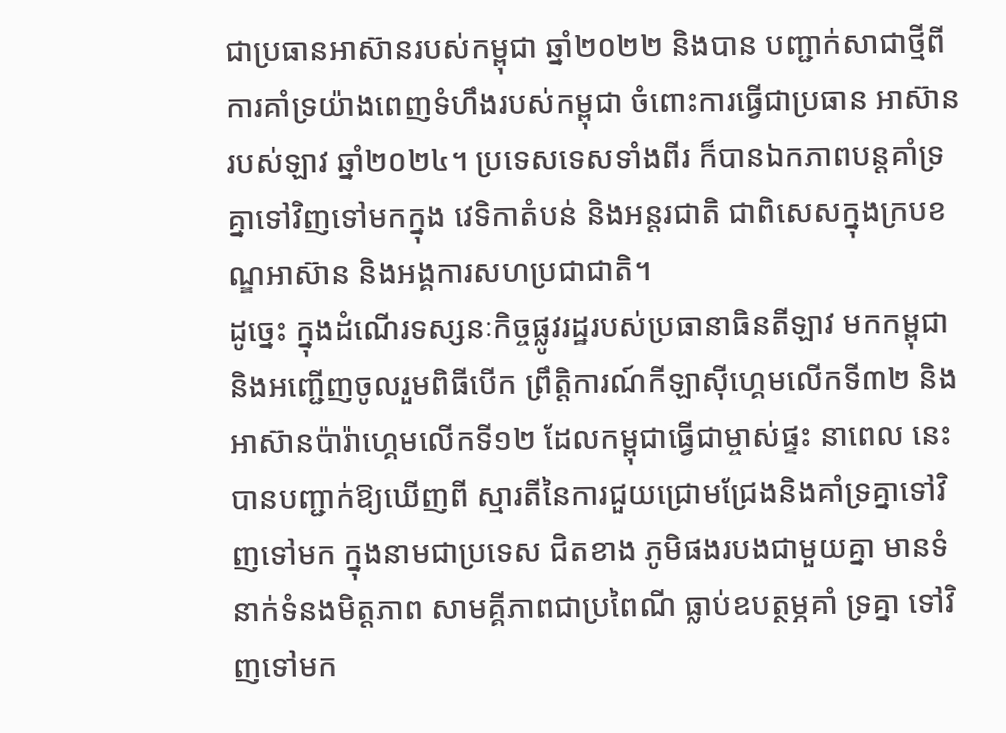ជាប្រធានអាស៊ានរបស់កម្ពុជា ឆ្នាំ២០២២ និងបាន បញ្ជាក់សាជាថ្មីពីការគាំទ្រយ៉ាងពេញទំហឹងរបស់កម្ពុជា ចំពោះការធ្វើជាប្រធាន អាស៊ានរបស់ឡាវ ឆ្នាំ២០២៤។ ប្រទេសទេសទាំងពីរ ក៏បានឯកភាពបន្តគាំទ្រគ្នាទៅវិញទៅមកក្នុង វេទិកាតំបន់ និងអន្តរជាតិ ជាពិសេសក្នុងក្របខណ្ឌអាស៊ាន និងអង្គការសហប្រជាជាតិ។
ដូច្នេះ ក្នុងដំណើរទស្សនៈកិច្ចផ្លូវរដ្ឋរបស់ប្រធានាធិនតីឡាវ មកកម្ពុជា និងអញ្ជើញចូលរួមពិធីបើក ព្រឹត្តិការណ៍កីឡាស៊ីហ្គេមលើកទី៣២ និងអាស៊ានប៉ារ៉ាហ្គេមលើកទី១២ ដែលកម្ពុជាធ្វើជាម្ចាស់ផ្ទះ នាពេល នេះ បានបញ្ជាក់ឱ្យឃើញពី ស្មារតីនៃការជួយជ្រោមជ្រែងនិងគាំទ្រគ្នាទៅវិញទៅមក ក្នុងនាមជាប្រទេស ជិតខាង ភូមិផងរបងជាមួយគ្នា មានទំនាក់ទំនងមិត្តភាព សាមគ្គីភាពជាប្រពៃណី ធ្លាប់ឧបត្ថម្ភគាំ ទ្រគ្នា ទៅវិញទៅមក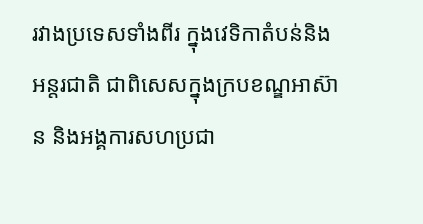រវាងប្រទេសទាំងពីរ ក្នុងវេទិកាតំបន់និងអន្តរជាតិ ជាពិសេសក្នុងក្របខណ្ឌអាស៊ាន និងអង្គការសហប្រជា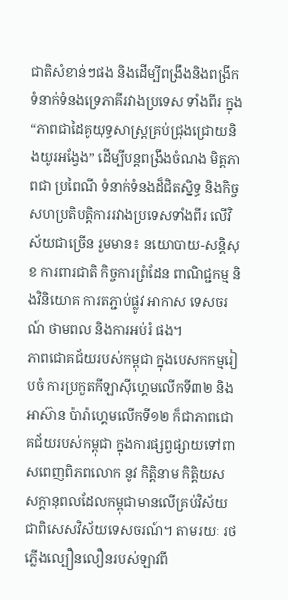ជាតិសំខាន់ៗផង និងដើម្បីពង្រឹងនិងពង្រីក ទំនាក់ទំនងទ្រេភាគីរវាងប្រទេស ទាំងពីរ ក្នុង “ភាពជាដៃគូយុទ្ធសាស្ត្រគ្រប់ជ្រុងជ្រោយនិងយូរអង្វែង” ដើម្បីបន្តពង្រឹងចំណង មិត្តភាពជា ប្រពៃណី ទំនាក់ទំនងដ៏ជិតស្និទ្ធ និងកិច្ចសហប្រតិបត្តិការរវាងប្រទេសទាំងពីរ លើវិស័យជាច្រើន រួមមាន៖ នយោបាយ-សន្តិសុខ ការពារជាតិ កិច្ចការព្រំដែន ពាណិជ្ជកម្ម និងវិនិយោគ ការតភ្ជាប់ផ្លូវ អាកាស ទេសចរណ៍ ថាមពល និងការអប់រំ ផង។
ភាពជោគជ័យរបស់កម្ពុជា ក្នុងបេសកកម្មរៀបចំ ការប្រកួតកីឡាស៊ីហ្គេមលើកទី៣២ និងអាស៊ាន ប៉ារ៉ាហ្គេមលើកទី១២ ក៏ជាភាពជោគជ័យរបស់កម្ពុជា ក្នុងការផ្សព្វផ្សាយទៅពាសពេញពិភពលោក នូវ កិត្តិនាម កិត្តិយស សក្តានុពលដែលកម្ពុជាមានលើគ្រប់វិស័យ ជាពិសេសវិស័យទេសចរណ៍។ តាមរយៈ រថភ្លើងល្បឿនលឿនរបស់ឡាវពី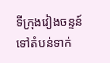ទីក្រុងវៀងចន្ទន៍ ទៅតំបន់ទាក់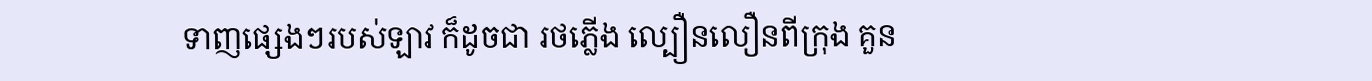ទាញផ្សេងៗរបស់ឡាវ ក៏ដូចជា រថភ្លើង ល្បឿនលឿនពីក្រុង គួន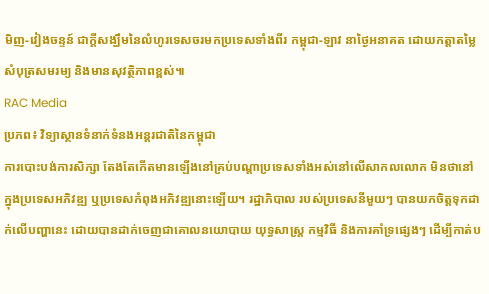មិញ-វៀងចន្ទន៍ ជាក្តីសង្ឃឹមនៃលំហូរទេសចរមកប្រទេសទាំងពីរ កម្ពុជា-ឡាវ នាថ្ងៃអនាគត ដោយកត្តាតម្លៃសំបុត្រសមរម្យ និងមានសុវត្ថិភាពខ្ពស់៕
RAC Media
ប្រភព៖ វិទ្យាស្ថានទំនាក់ទំនងអន្តរជាតិនៃកម្ពុជា
ការបោះបង់ការសិក្សា តែងតែកើតមានឡើងនៅគ្រប់បណ្តាប្រទេសទាំងអស់នៅលើសាកលលោក មិនថានៅក្នុងប្រទេសអភិវឌ្ឍ ឬប្រទេសកំពុងអភិវឌ្ឍនោះឡើយ។ រដ្ឋាភិបាល របស់ប្រទេសនីមួយៗ បានយកចិត្តទុកដាក់លើបញ្ហានេះ ដោយបានដាក់ចេញជាគោលនយោបាយ យុទ្ធសាស្ត្រ កម្មវិធី និងការគាំទ្រផ្សេងៗ ដើម្បីកាត់ប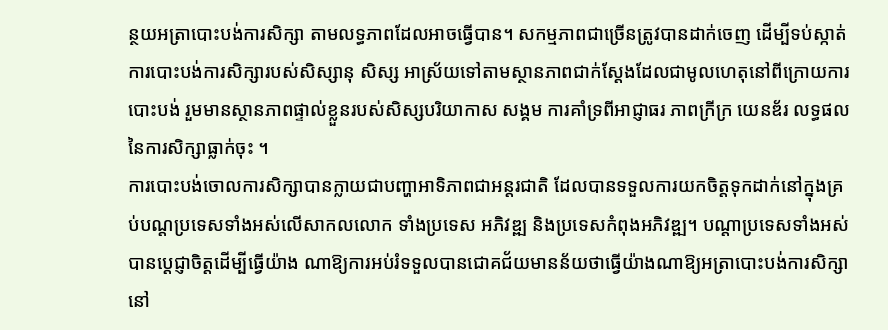ន្ថយអត្រាបោះបង់ការសិក្សា តាមលទ្ធភាពដែលអាចធ្វើបាន។ សកម្មភាពជាច្រើនត្រូវបានដាក់ចេញ ដើម្បីទប់ស្កាត់ការបោះបង់ការសិក្សារបស់សិស្សានុ សិស្ស អាស្រ័យទៅតាមស្ថានភាពជាក់ស្ដែងដែលជាមូលហេតុនៅពីក្រោយការបោះបង់ រួមមានស្ថានភាពផ្ទាល់ខ្លួនរបស់សិស្សបរិយាកាស សង្គម ការគាំទ្រពីអាជ្ញាធរ ភាពក្រីក្រ យេនឌ័រ លទ្ធផលនៃការសិក្សាធ្លាក់ចុះ ។
ការបោះបង់ចោលការសិក្សាបានក្លាយជាបញ្ហាអាទិភាពជាអន្តរជាតិ ដែលបានទទួលការយកចិត្តទុកដាក់នៅក្នុងគ្រប់បណ្តប្រទេសទាំងអស់លើសាកលលោក ទាំងប្រទេស អភិវឌ្ឍ និងប្រទេសកំពុងអភិវឌ្ឍ។ បណ្តាប្រទេសទាំងអស់ បានប្ដេជ្ញាចិត្តដើម្បីធ្វើយ៉ាង ណាឱ្យការអប់រំទទួលបានជោគជ័យមានន័យថាធ្វើយ៉ាងណាឱ្យអត្រាបោះបង់ការសិក្សានៅ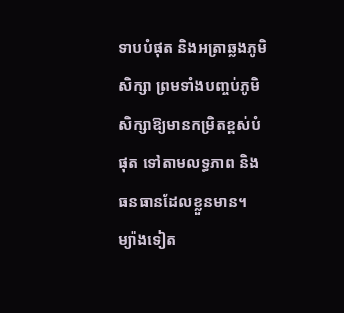ទាបបំផុត និងអត្រាឆ្លងភូមិសិក្សា ព្រមទាំងបញ្ចប់ភូមិសិក្សាឱ្យមានកម្រិតខ្ពស់បំផុត ទៅតាមលទ្ធភាព និងធនធានដែលខ្លួនមាន។
ម្យ៉ាងទៀត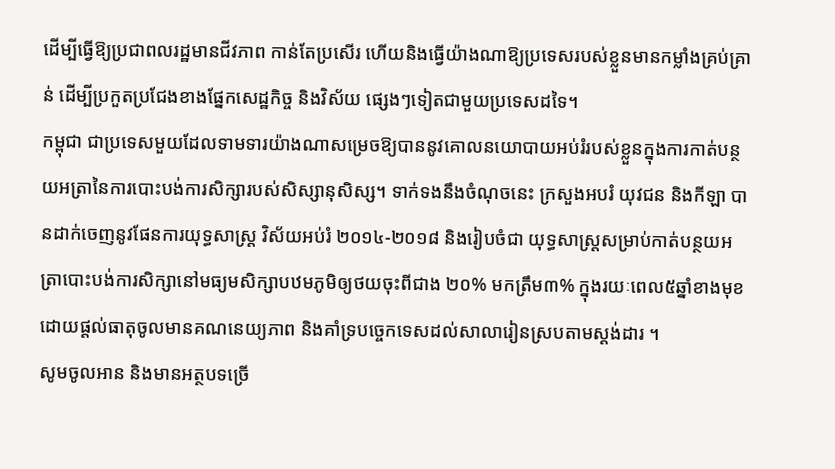ដើម្បីធ្វើឱ្យប្រជាពលរដ្ឋមានជីវភាព កាន់តែប្រសើរ ហើយនិងធ្វើយ៉ាងណាឱ្យប្រទេសរបស់ខ្លួនមានកម្លាំងគ្រប់គ្រាន់ ដើម្បីប្រកួតប្រជែងខាងផ្នែកសេដ្ឋកិច្ច និងវិស័យ ផ្សេងៗទៀតជាមួយប្រទេសដទៃ។
កម្ពុជា ជាប្រទេសមួយដែលទាមទារយ៉ាងណាសម្រេចឱ្យបាននូវគោលនយោបាយអប់រំរបស់ខ្លួនក្នុងការកាត់បន្ថយអត្រានៃការបោះបង់ការសិក្សារបស់សិស្សានុសិស្ស។ ទាក់ទងនឹងចំណុចនេះ ក្រសួងអបរំ យុវជន និងកីឡា បានដាក់ចេញនូវផែនការយុទ្ធសាស្ត្រ វិស័យអប់រំ ២០១៤-២០១៨ និងរៀបចំជា យុទ្ធសាស្ត្រសម្រាប់កាត់បន្ថយអត្រាបោះបង់ការសិក្សានៅមធ្យមសិក្សាបឋមភូមិឲ្យថយចុះពីជាង ២០% មកត្រឹម៣% ក្នុងរយៈពេល៥ឆ្នាំខាងមុខ ដោយផ្តល់ធាតុចូលមានគណនេយ្យភាព និងគាំទ្របច្ចេកទេសដល់សាលារៀនស្របតាមស្តង់ដារ ។
សូមចូលអាន និងមានអត្ថបទច្រើ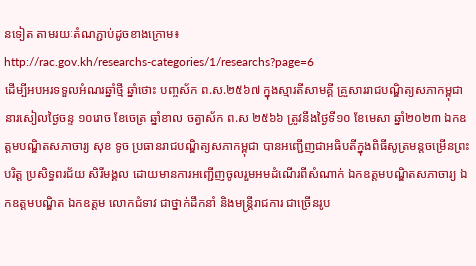នទៀត តាមរយៈតំណភ្ជាប់ដូចខាងក្រោម៖
http://rac.gov.kh/researchs-categories/1/researchs?page=6
ដើម្បីអបអរទទួលអំណរឆ្នាំថ្មី ឆ្នាំថោះ បញ្ចស័ក ព.ស.២៥៦៧ ក្នុងស្មារតីសាមគ្គី គ្រួសាររាជបណ្ឌិត្យសភាកម្ពុជា នារសៀលថ្ងៃចន្ទ ១០រោច ខែចេត្រ ឆ្នាំខាល ចត្វាស័ក ព.ស ២៥៦៦ ត្រូវនឹងថ្ងៃទី១០ ខែមេសា ឆ្នាំ២០២៣ ឯកឧត្តមបណ្ឌិតសភាចារ្យ សុខ ទូច ប្រធានរាជបណ្ឌិត្យសភាកម្ពុជា បានអញ្ជើញជាអធិបតីក្នុងពិធីសូត្រមន្តចម្រើនព្រះបរិត្ត ប្រសិទ្ធពរជ័យ សិរីមង្គល ដោយមានការអញ្ជើញចូលរួមអមដំណើរពីសំណាក់ ឯកឧត្តមបណ្ឌិតសភាចារ្យ ឯកឧត្តមបណ្ឌិត ឯកឧត្តម លោកជំទាវ ជាថ្នាក់ដឹកនាំ និងមន្ត្រីរាជការ ជាច្រើនរូប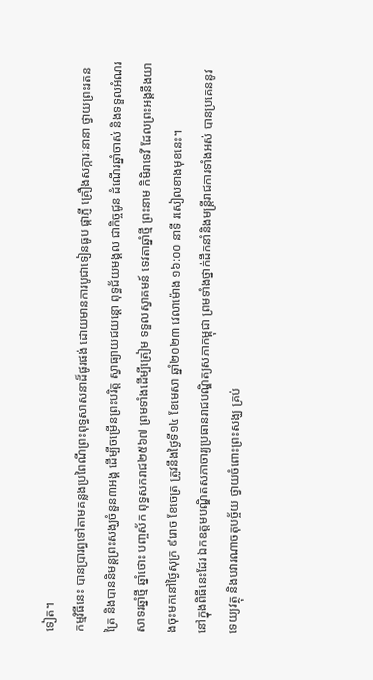ទៀត។
កម្មវិធីនេះ បានប្រារព្ធទៅតាមគន្លងប្រពៃណីព្រះពុទ្ធសាសនាដ៏ផូរផង់ ដោយមានការបូជាទៀនធូប ផ្កាភ្ញី គ្រឿងសក្ការៈនានា ថ្វាយព្រះរតនត្រៃ និងបាននិមន្តព្រះសង្ឃចំនួន៣អង្គ ដើម្បីចម្រើនព្រះបរិត្ត ស្វាធ្យាយជយន្តោ ពុទ្ធជ័យមង្គល ជាកិច្ចជូន ដំណើរឆ្នាំចាស់ និងទទួលអំណរសាទរឆ្នាំថ្មី ឆ្នាំថោះ បញ្ចស័ក ពុទ្ធសករាជ២៥៦៧ ព្រមទាំងដើម្បីត្រៀម ទទួលស្វាគមន៍ ទេវតាឆ្នាំថ្មី ព្រះនាម កិមិរាទេវី ដែលព្រះអង្គនឹងយាងចុះមកនៅថ្ងៃសុក្រ ៩រោច ខែចេត្រ ត្រូវនឹងថ្ងៃទី១៤ ខែមេសា ឆ្នាំ២០២៣ វេលាម៉ោង ១៦:០០ នាទី រសៀលខាងមុខនេះ។
នៅក្នុងពិធីនេះដែរ ឯកឧត្តមបណ្ឌិតសភាចារ្យប្រធានរាជបណ្ឌិត្យសភាកម្ពុជា ព្រមទាំងថ្នាក់ដឹកនាំនិងមន្ត្រីរាជការទាំងអស់ បានប្រគេននូវទេយ្យវត្ថុ និងបវារណាចតុបច្ច័យ ថ្វាយចំពោះព្រះសង្ឃ គ្រប់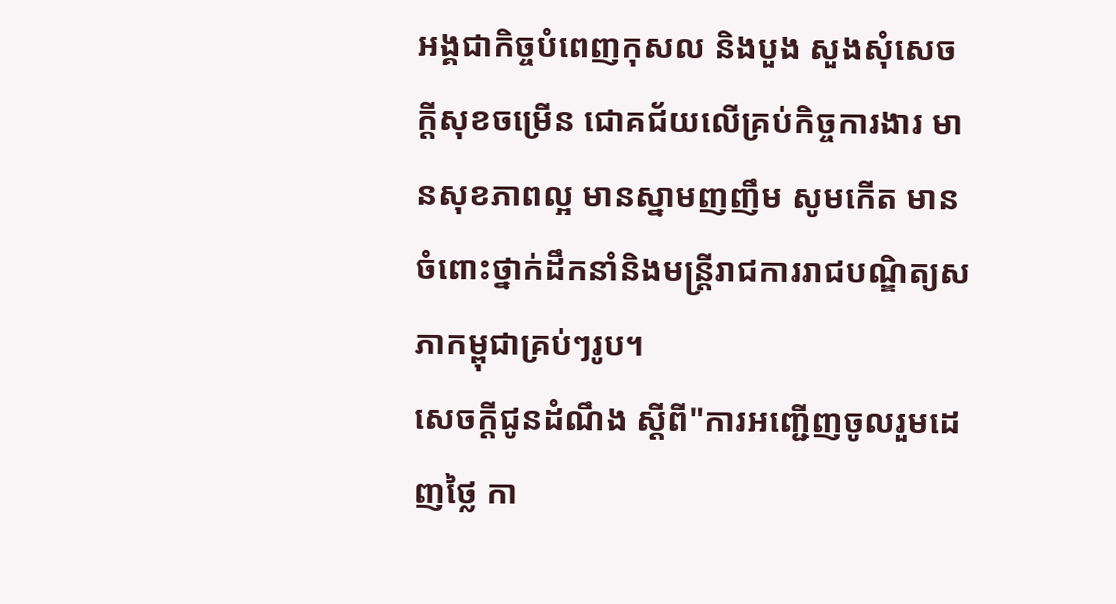អង្គជាកិច្ចបំពេញកុសល និងបួង សួងសុំសេចក្តីសុខចម្រើន ជោគជ័យលើគ្រប់កិច្ចការងារ មានសុខភាពល្អ មានស្នាមញញឹម សូមកើត មានចំពោះថ្នាក់ដឹកនាំនិងមន្ត្រីរាជការរាជបណ្ឌិត្យសភាកម្ពុជាគ្រប់ៗរូប។
សេចក្ដីជូនដំណឹង ស្តីពី"ការអញ្ជើញចូលរួមដេញថ្លៃ កា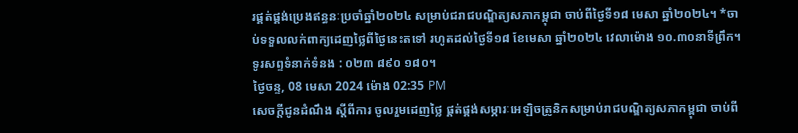រផ្គត់ផ្គង់ប្រេងឥន្ធនៈប្រចាំឆ្នាំ២០២៤ សម្រាប់ជរាជបណ្ឌិត្យសភាកម្ពុជា ចាប់ពីថ្ងៃទី១៨ មេសា ឆ្នាំ២០២៤។ *ចាប់ទទួលលក់ពាក្យដេញថ្លៃពីថ្ងៃនេះតទៅ រហូតដល់ថ្ងៃទី១៨ ខែមេសា ឆ្នាំ២០២៤ វេលាម៉ោង ១០.៣០នាទីព្រឹក។ ទូរសព្ទទំនាក់ទំនង : ០២៣ ៨៩០ ១៨០។
ថ្ងៃចន្ទ, 08 មេសា 2024 ម៉ោង 02:35 PM
សេចក្ដីជូនដំណឹង ស្តីពីការ ចូលរួមដេញថ្លៃ ផ្គត់ផ្គង់សម្ភារៈអេឡិចត្រូនិកសម្រាប់រាជបណ្ឌិត្យសភាកម្ពុជា ចាប់ពី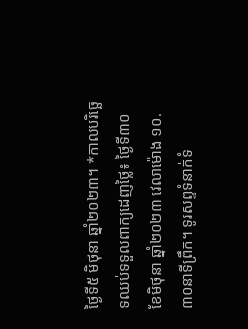ថ្ងៃទី៥ មិថុនា ឆ្នាំ២០២៣។ *កាលបរិច្ឆេទឈប់ទទួលពាក្យដេញថ្លៃ៖ ថ្ងៃទី៣០ ខែមិថុនា ឆ្នាំ២០២៣ វេលាម៉ោង ១០.៣០នាទីព្រឹក។ ទូរសព្ទទំនាក់ទំ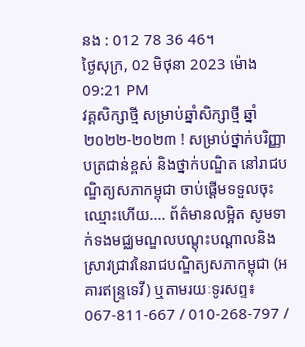នង : 012 78 36 46។
ថ្ងៃសុក្រ, 02 មិថុនា 2023 ម៉ោង 09:21 PM
វគ្គសិក្សាថ្មី សម្រាប់ឆ្នាំសិក្សាថ្មី ឆ្នាំ២០២២-២០២៣ ! សម្រាប់ថ្នាក់បរិញ្ញាបត្រជាន់ខ្ពស់ និងថ្នាក់បណ្ឌិត នៅរាជបណ្ឌិត្យសភាកម្ពុជា ចាប់ផ្តើមទទួលចុះឈ្មោះហើយ.... ព័ត៌មានលម្អិត សូមទាក់ទងមជ្ឈមណ្ឌលបណ្តុះបណ្តាលនិងស្រាវជ្រាវនៃរាជបណ្ឌិត្យសភាកម្ពុជា (អគារឥន្រ្ទទេវី) ឬតាមរយៈទូរសព្ទ៖ 067-811-667 / 010-268-797 /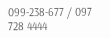099-238-677 / 097 728 4444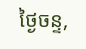ថ្ងៃចន្ទ,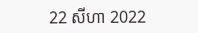22 សីហា 2022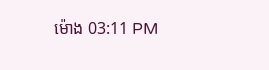ម៉ោង 03:11 PM